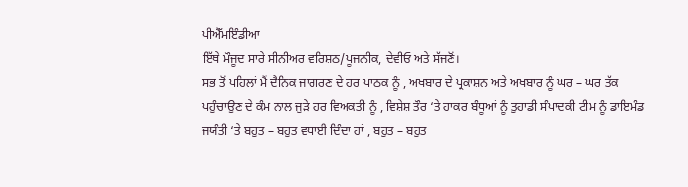ਪੀਐੱਮਇੰਡੀਆ
ਇੱਥੇ ਮੌਜੂਦ ਸਾਰੇ ਸੀਨੀਅਰ ਵਰਿਸ਼ਠ/ਪੂਜਨੀਕ, ਦੇਵੀਓ ਅਤੇ ਸੱਜਣੋਂ।
ਸਭ ਤੋਂ ਪਹਿਲਾਂ ਮੈਂ ਦੈਨਿਕ ਜਾਗਰਣ ਦੇ ਹਰ ਪਾਠਕ ਨੂੰ , ਅਖਬਾਰ ਦੇ ਪ੍ਰਕਾਸ਼ਨ ਅਤੇ ਅਖਬਾਰ ਨੂੰ ਘਰ – ਘਰ ਤੱਕ ਪਹੁੰਚਾਉਣ ਦੇ ਕੰਮ ਨਾਲ ਜੁੜੇ ਹਰ ਵਿਅਕਤੀ ਨੂੰ , ਵਿਸ਼ੇਸ਼ ਤੌਰ ‘ਤੇ ਹਾਕਰ ਬੰਧੂਆਂ ਨੂੰ ਤੁਹਾਡੀ ਸੰਪਾਦਕੀ ਟੀਮ ਨੂੰ ਡਾਇਮੰਡ ਜਯੰਤੀ ‘ਤੇ ਬਹੁਤ – ਬਹੁਤ ਵਧਾਈ ਦਿੰਦਾ ਹਾਂ , ਬਹੁਤ – ਬਹੁਤ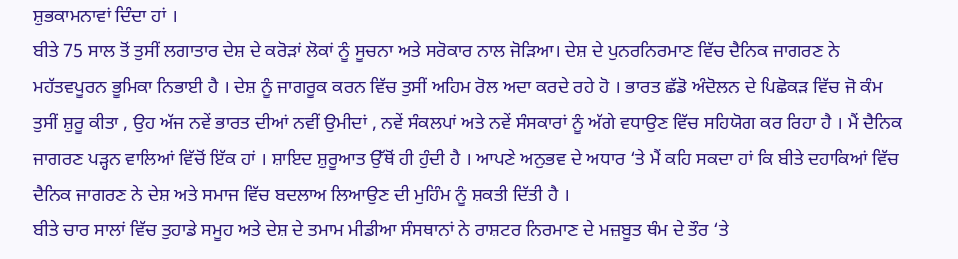ਸ਼ੁਭਕਾਮਨਾਵਾਂ ਦਿੰਦਾ ਹਾਂ ।
ਬੀਤੇ 75 ਸਾਲ ਤੋਂ ਤੁਸੀਂ ਲਗਾਤਾਰ ਦੇਸ਼ ਦੇ ਕਰੋੜਾਂ ਲੋਕਾਂ ਨੂੰ ਸੂਚਨਾ ਅਤੇ ਸਰੋਕਾਰ ਨਾਲ ਜੋੜਿਆ। ਦੇਸ਼ ਦੇ ਪੁਨਰਨਿਰਮਾਣ ਵਿੱਚ ਦੈਨਿਕ ਜਾਗਰਣ ਨੇ ਮਹੱਤਵਪੂਰਨ ਭੂਮਿਕਾ ਨਿਭਾਈ ਹੈ । ਦੇਸ਼ ਨੂੰ ਜਾਗਰੂਕ ਕਰਨ ਵਿੱਚ ਤੁਸੀਂ ਅਹਿਮ ਰੋਲ ਅਦਾ ਕਰਦੇ ਰਹੇ ਹੋ । ਭਾਰਤ ਛੱਡੋ ਅੰਦੋਲਨ ਦੇ ਪਿਛੋਕੜ ਵਿੱਚ ਜੋ ਕੰਮ ਤੁਸੀਂ ਸ਼ੁਰੂ ਕੀਤਾ , ਉਹ ਅੱਜ ਨਵੇਂ ਭਾਰਤ ਦੀਆਂ ਨਵੀਂ ਉਮੀਦਾਂ , ਨਵੇਂ ਸੰਕਲਪਾਂ ਅਤੇ ਨਵੇਂ ਸੰਸਕਾਰਾਂ ਨੂੰ ਅੱਗੇ ਵਧਾਉਣ ਵਿੱਚ ਸਹਿਯੋਗ ਕਰ ਰਿਹਾ ਹੈ । ਮੈਂ ਦੈਨਿਕ ਜਾਗਰਣ ਪੜ੍ਹਨ ਵਾਲਿਆਂ ਵਿੱਚੋਂ ਇੱਕ ਹਾਂ । ਸ਼ਾਇਦ ਸ਼ੁਰੂਆਤ ਉੱਥੋਂ ਹੀ ਹੁੰਦੀ ਹੈ । ਆਪਣੇ ਅਨੁਭਵ ਦੇ ਅਧਾਰ ‘ਤੇ ਮੈਂ ਕਹਿ ਸਕਦਾ ਹਾਂ ਕਿ ਬੀਤੇ ਦਹਾਕਿਆਂ ਵਿੱਚ ਦੈਨਿਕ ਜਾਗਰਣ ਨੇ ਦੇਸ਼ ਅਤੇ ਸਮਾਜ ਵਿੱਚ ਬਦਲਾਅ ਲਿਆਉਣ ਦੀ ਮੁਹਿੰਮ ਨੂੰ ਸ਼ਕਤੀ ਦਿੱਤੀ ਹੈ ।
ਬੀਤੇ ਚਾਰ ਸਾਲਾਂ ਵਿੱਚ ਤੁਹਾਡੇ ਸਮੂਹ ਅਤੇ ਦੇਸ਼ ਦੇ ਤਮਾਮ ਮੀਡੀਆ ਸੰਸਥਾਨਾਂ ਨੇ ਰਾਸ਼ਟਰ ਨਿਰਮਾਣ ਦੇ ਮਜ਼ਬੂਤ ਥੰਮ ਦੇ ਤੌਰ ‘ਤੇ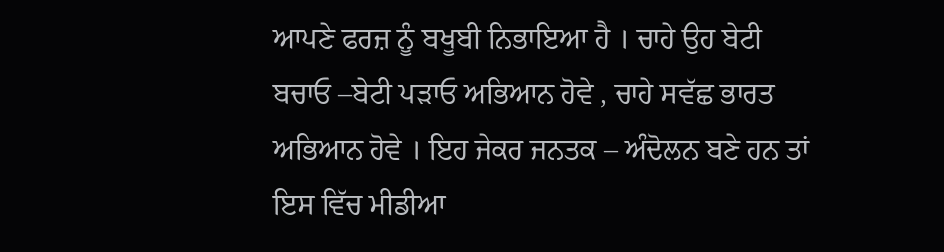ਆਪਣੇ ਫਰਜ਼ ਨੂੰ ਬਖੂਬੀ ਨਿਭਾਇਆ ਹੈ । ਚਾਹੇ ਉਹ ਬੇਟੀ ਬਚਾਓ –ਬੇਟੀ ਪੜਾਓ ਅਭਿਆਨ ਹੋਵੇ , ਚਾਹੇ ਸਵੱਛ ਭਾਰਤ ਅਭਿਆਨ ਹੋਵੇ । ਇਹ ਜੇਕਰ ਜਨਤਕ – ਅੰਦੋਲਨ ਬਣੇ ਹਨ ਤਾਂ ਇਸ ਵਿੱਚ ਮੀਡੀਆ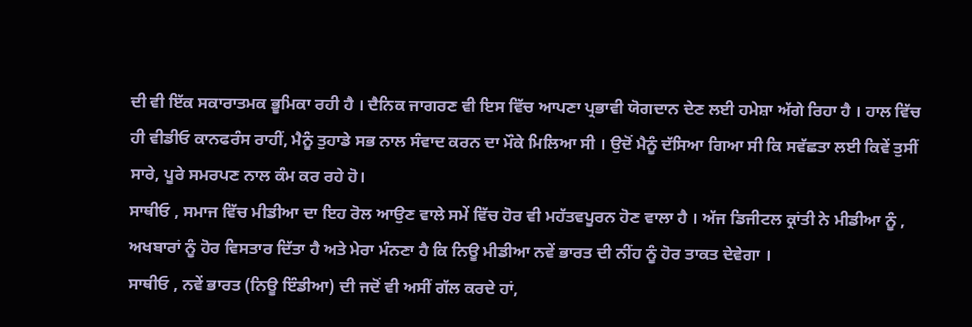ਦੀ ਵੀ ਇੱਕ ਸਕਾਰਾਤਮਕ ਭੂਮਿਕਾ ਰਹੀ ਹੈ । ਦੈਨਿਕ ਜਾਗਰਣ ਵੀ ਇਸ ਵਿੱਚ ਆਪਣਾ ਪ੍ਰਭਾਵੀ ਯੋਗਦਾਨ ਦੇਣ ਲਈ ਹਮੇਸ਼ਾ ਅੱਗੇ ਰਿਹਾ ਹੈ । ਹਾਲ ਵਿੱਚ ਹੀ ਵੀਡੀਓ ਕਾਨਫਰੰਸ ਰਾਹੀਂ, ਮੈਨੂੰ ਤੁਹਾਡੇ ਸਭ ਨਾਲ ਸੰਵਾਦ ਕਰਨ ਦਾ ਮੌਕੇ ਮਿਲਿਆ ਸੀ । ਉਦੋਂ ਮੈਨੂੰ ਦੱਸਿਆ ਗਿਆ ਸੀ ਕਿ ਸਵੱਛਤਾ ਲਈ ਕਿਵੇਂ ਤੁਸੀਂ ਸਾਰੇ, ਪੂਰੇ ਸਮਰਪਣ ਨਾਲ ਕੰਮ ਕਰ ਰਹੇ ਹੋ।
ਸਾਥੀਓ , ਸਮਾਜ ਵਿੱਚ ਮੀਡੀਆ ਦਾ ਇਹ ਰੋਲ ਆਉਣ ਵਾਲੇ ਸਮੇਂ ਵਿੱਚ ਹੋਰ ਵੀ ਮਹੱਤਵਪੂਰਨ ਹੋਣ ਵਾਲਾ ਹੈ । ਅੱਜ ਡਿਜੀਟਲ ਕ੍ਰਾਂਤੀ ਨੇ ਮੀਡੀਆ ਨੂੰ , ਅਖਬਾਰਾਂ ਨੂੰ ਹੋਰ ਵਿਸਤਾਰ ਦਿੱਤਾ ਹੈ ਅਤੇ ਮੇਰਾ ਮੰਨਣਾ ਹੈ ਕਿ ਨਿਊ ਮੀਡੀਆ ਨਵੇਂ ਭਾਰਤ ਦੀ ਨੀਂਹ ਨੂੰ ਹੋਰ ਤਾਕਤ ਦੇਵੇਗਾ ।
ਸਾਥੀਓ , ਨਵੇਂ ਭਾਰਤ (ਨਿਊ ਇੰਡੀਆ) ਦੀ ਜਦੋਂ ਵੀ ਅਸੀਂ ਗੱਲ ਕਰਦੇ ਹਾਂ,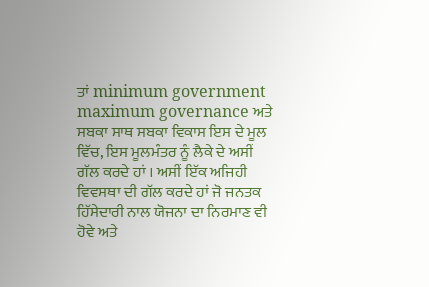ਤਾਂ minimum government maximum governance ਅਤੇ ਸਬਕਾ ਸਾਥ ਸਬਕਾ ਵਿਕਾਸ ਇਸ ਦੇ ਮੂਲ ਵਿੱਚ, ਇਸ ਮੂਲਮੰਤਰ ਨੂੰ ਲੈਕੇ ਦੇ ਅਸੀਂ ਗੱਲ ਕਰਦੇ ਹਾਂ । ਅਸੀਂ ਇੱਕ ਅਜਿਹੀ ਵਿਵਸਥਾ ਦੀ ਗੱਲ ਕਰਦੇ ਹਾਂ ਜੋ ਜਨਤਕ ਹਿੱਸੇਦਾਰੀ ਨਾਲ ਯੋਜਨਾ ਦਾ ਨਿਰਮਾਣ ਵੀ ਹੋਵੇ ਅਤੇ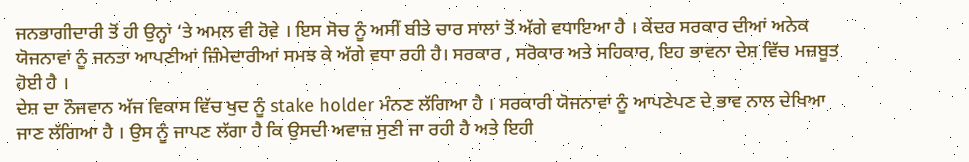ਜਨਭਾਗੀਦਾਰੀ ਤੋਂ ਹੀ ਉਨ੍ਹਾਂ ‘ਤੇ ਅਮਲ ਵੀ ਹੋਵੇ । ਇਸ ਸੋਚ ਨੂੰ ਅਸੀਂ ਬੀਤੇ ਚਾਰ ਸਾਲਾਂ ਤੋਂ ਅੱਗੇ ਵਧਾਇਆ ਹੈ । ਕੇਂਦਰ ਸਰਕਾਰ ਦੀਆਂ ਅਨੇਕ ਯੋਜਨਾਵਾਂ ਨੂੰ ਜਨਤਾ ਆਪਣੀਆਂ ਜ਼ਿੰਮੇਦਾਰੀਆਂ ਸਮਝ ਕੇ ਅੱਗੇ ਵਧਾ ਰਹੀ ਹੈ। ਸਰਕਾਰ , ਸਰੋਕਾਰ ਅਤੇ ਸਹਿਕਾਰ, ਇਹ ਭਾਵਨਾ ਦੇਸ਼ ਵਿੱਚ ਮਜ਼ਬੂਤ ਹੋਈ ਹੈ ।
ਦੇਸ਼ ਦਾ ਨੌਜਵਾਨ ਅੱਜ ਵਿਕਾਸ ਵਿੱਚ ਖੁਦ ਨੂੰ stake holder ਮੰਨਣ ਲੱਗਿਆ ਹੈ । ਸਰਕਾਰੀ ਯੋਜਨਾਵਾਂ ਨੂੰ ਆਪਣੇਪਣ ਦੇ ਭਾਵ ਨਾਲ ਦੇਖਿਆ ਜਾਣ ਲੱਗਿਆ ਹੈ । ਉਸ ਨੂੰ ਜਾਪਣ ਲੱਗਾ ਹੈ ਕਿ ਉਸਦੀ ਅਵਾਜ਼ ਸੁਣੀ ਜਾ ਰਹੀ ਹੈ ਅਤੇ ਇਹੀ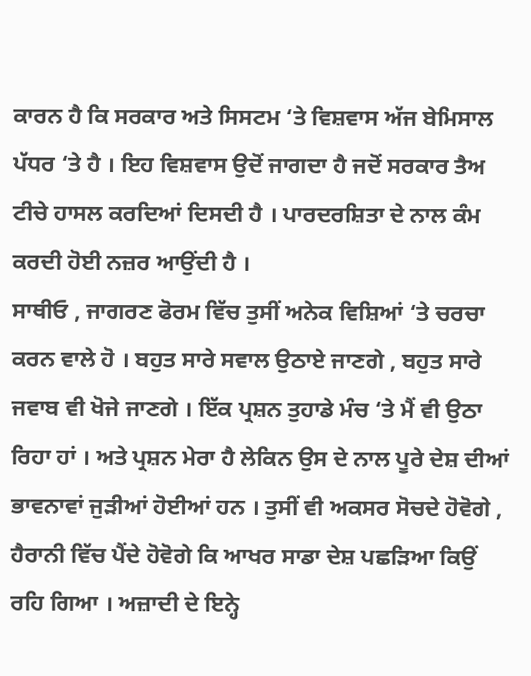ਕਾਰਨ ਹੈ ਕਿ ਸਰਕਾਰ ਅਤੇ ਸਿਸਟਮ ‘ਤੇ ਵਿਸ਼ਵਾਸ ਅੱਜ ਬੇਮਿਸਾਲ ਪੱਧਰ ‘ਤੇ ਹੈ । ਇਹ ਵਿਸ਼ਵਾਸ ਉਦੋਂ ਜਾਗਦਾ ਹੈ ਜਦੋਂ ਸਰਕਾਰ ਤੈਅ ਟੀਚੇ ਹਾਸਲ ਕਰਦਿਆਂ ਦਿਸਦੀ ਹੈ । ਪਾਰਦਰਸ਼ਿਤਾ ਦੇ ਨਾਲ ਕੰਮ ਕਰਦੀ ਹੋਈ ਨਜ਼ਰ ਆਉਂਦੀ ਹੈ ।
ਸਾਥੀਓ , ਜਾਗਰਣ ਫੋਰਮ ਵਿੱਚ ਤੁਸੀਂ ਅਨੇਕ ਵਿਸ਼ਿਆਂ ‘ਤੇ ਚਰਚਾ ਕਰਨ ਵਾਲੇ ਹੋ । ਬਹੁਤ ਸਾਰੇ ਸਵਾਲ ਉਠਾਏ ਜਾਣਗੇ , ਬਹੁਤ ਸਾਰੇ ਜਵਾਬ ਵੀ ਖੋਜੇ ਜਾਣਗੇ । ਇੱਕ ਪ੍ਰਸ਼ਨ ਤੁਹਾਡੇ ਮੰਚ ‘ਤੇ ਮੈਂ ਵੀ ਉਠਾ ਰਿਹਾ ਹਾਂ । ਅਤੇ ਪ੍ਰਸ਼ਨ ਮੇਰਾ ਹੈ ਲੇਕਿਨ ਉਸ ਦੇ ਨਾਲ ਪੂਰੇ ਦੇਸ਼ ਦੀਆਂ ਭਾਵਨਾਵਾਂ ਜੁੜੀਆਂ ਹੋਈਆਂ ਹਨ । ਤੁਸੀਂ ਵੀ ਅਕਸਰ ਸੋਚਦੇ ਹੋਵੋਗੇ , ਹੈਰਾਨੀ ਵਿੱਚ ਪੈਂਦੇ ਹੋਵੋਗੇ ਕਿ ਆਖਰ ਸਾਡਾ ਦੇਸ਼ ਪਛੜਿਆ ਕਿਉਂ ਰਹਿ ਗਿਆ । ਅਜ਼ਾਦੀ ਦੇ ਇਨ੍ਹੇ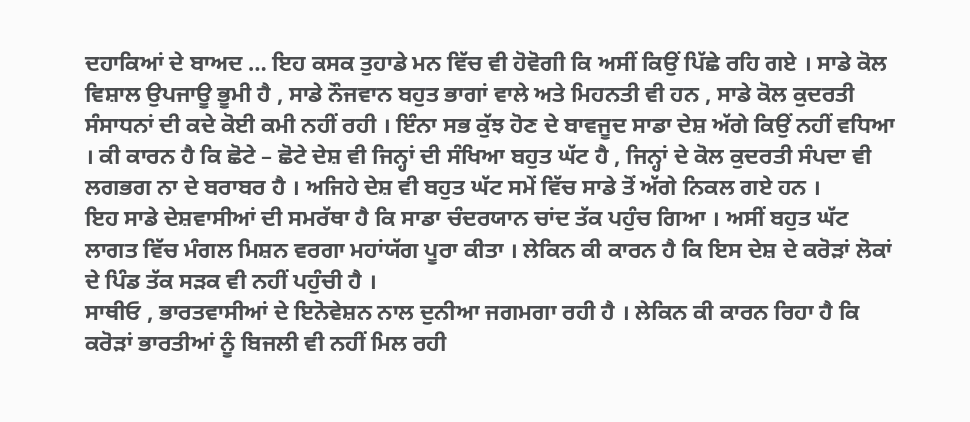ਦਹਾਕਿਆਂ ਦੇ ਬਾਅਦ … ਇਹ ਕਸਕ ਤੁਹਾਡੇ ਮਨ ਵਿੱਚ ਵੀ ਹੋਵੋਗੀ ਕਿ ਅਸੀਂ ਕਿਉਂ ਪਿੱਛੇ ਰਹਿ ਗਏ । ਸਾਡੇ ਕੋਲ ਵਿਸ਼ਾਲ ਉਪਜਾਊ ਭੂਮੀ ਹੈ , ਸਾਡੇ ਨੌਜਵਾਨ ਬਹੁਤ ਭਾਗਾਂ ਵਾਲੇ ਅਤੇ ਮਿਹਨਤੀ ਵੀ ਹਨ , ਸਾਡੇ ਕੋਲ ਕੁਦਰਤੀ ਸੰਸਾਧਨਾਂ ਦੀ ਕਦੇ ਕੋਈ ਕਮੀ ਨਹੀਂ ਰਹੀ । ਇੰਨਾ ਸਭ ਕੁੱਝ ਹੋਣ ਦੇ ਬਾਵਜੂਦ ਸਾਡਾ ਦੇਸ਼ ਅੱਗੇ ਕਿਉਂ ਨਹੀਂ ਵਧਿਆ । ਕੀ ਕਾਰਨ ਹੈ ਕਿ ਛੋਟੇ – ਛੋਟੇ ਦੇਸ਼ ਵੀ ਜਿਨ੍ਹਾਂ ਦੀ ਸੰਖਿਆ ਬਹੁਤ ਘੱਟ ਹੈ , ਜਿਨ੍ਹਾਂ ਦੇ ਕੋਲ ਕੁਦਰਤੀ ਸੰਪਦਾ ਵੀ ਲਗਭਗ ਨਾ ਦੇ ਬਰਾਬਰ ਹੈ । ਅਜਿਹੇ ਦੇਸ਼ ਵੀ ਬਹੁਤ ਘੱਟ ਸਮੇਂ ਵਿੱਚ ਸਾਡੇ ਤੋਂ ਅੱਗੇ ਨਿਕਲ ਗਏ ਹਨ ।
ਇਹ ਸਾਡੇ ਦੇਸ਼ਵਾਸੀਆਂ ਦੀ ਸਮਰੱਥਾ ਹੈ ਕਿ ਸਾਡਾ ਚੰਦਰਯਾਨ ਚਾਂਦ ਤੱਕ ਪਹੁੰਚ ਗਿਆ । ਅਸੀਂ ਬਹੁਤ ਘੱਟ ਲਾਗਤ ਵਿੱਚ ਮੰਗਲ ਮਿਸ਼ਨ ਵਰਗਾ ਮਹਾਂਯੱਗ ਪੂਰਾ ਕੀਤਾ । ਲੇਕਿਨ ਕੀ ਕਾਰਨ ਹੈ ਕਿ ਇਸ ਦੇਸ਼ ਦੇ ਕਰੋੜਾਂ ਲੋਕਾਂ ਦੇ ਪਿੰਡ ਤੱਕ ਸੜਕ ਵੀ ਨਹੀਂ ਪਹੁੰਚੀ ਹੈ ।
ਸਾਥੀਓ , ਭਾਰਤਵਾਸੀਆਂ ਦੇ ਇਨੋਵੇਸ਼ਨ ਨਾਲ ਦੁਨੀਆ ਜਗਮਗਾ ਰਹੀ ਹੈ । ਲੇਕਿਨ ਕੀ ਕਾਰਨ ਰਿਹਾ ਹੈ ਕਿ ਕਰੋੜਾਂ ਭਾਰਤੀਆਂ ਨੂੰ ਬਿਜਲੀ ਵੀ ਨਹੀਂ ਮਿਲ ਰਹੀ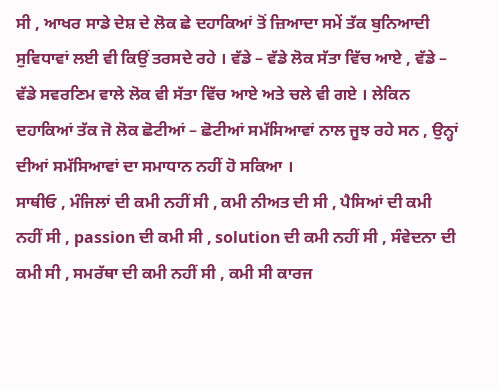ਸੀ , ਆਖਰ ਸਾਡੇ ਦੇਸ਼ ਦੇ ਲੋਕ ਛੇ ਦਹਾਕਿਆਂ ਤੋਂ ਜ਼ਿਆਦਾ ਸਮੇਂ ਤੱਕ ਬੁਨਿਆਦੀ ਸੁਵਿਧਾਵਾਂ ਲਈ ਵੀ ਕਿਉਂ ਤਰਸਦੇ ਰਹੇ । ਵੱਡੇ – ਵੱਡੇ ਲੋਕ ਸੱਤਾ ਵਿੱਚ ਆਏ , ਵੱਡੇ – ਵੱਡੇ ਸਵਰਣਿਮ ਵਾਲੇ ਲੋਕ ਵੀ ਸੱਤਾ ਵਿੱਚ ਆਏ ਅਤੇ ਚਲੇ ਵੀ ਗਏ । ਲੇਕਿਨ ਦਹਾਕਿਆਂ ਤੱਕ ਜੋ ਲੋਕ ਛੋਟੀਆਂ – ਛੋਟੀਆਂ ਸਮੱਸਿਆਵਾਂ ਨਾਲ ਜੂਝ ਰਹੇ ਸਨ , ਉਨ੍ਹਾਂ ਦੀਆਂ ਸਮੱਸਿਆਵਾਂ ਦਾ ਸਮਾਧਾਨ ਨਹੀਂ ਹੋ ਸਕਿਆ ।
ਸਾਥੀਓ , ਮੰਜਿਲਾਂ ਦੀ ਕਮੀ ਨਹੀਂ ਸੀ , ਕਮੀ ਨੀਅਤ ਦੀ ਸੀ , ਪੈਸਿਆਂ ਦੀ ਕਮੀ ਨਹੀਂ ਸੀ , passion ਦੀ ਕਮੀ ਸੀ , solution ਦੀ ਕਮੀ ਨਹੀਂ ਸੀ , ਸੰਵੇਦਨਾ ਦੀ ਕਮੀ ਸੀ , ਸਮਰੱਥਾ ਦੀ ਕਮੀ ਨਹੀਂ ਸੀ , ਕਮੀ ਸੀ ਕਾਰਜ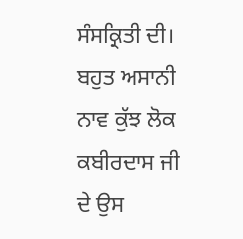ਸੰਸਕ੍ਰਿਤੀ ਦੀ। ਬਹੁਤ ਅਸਾਨੀ ਨਾਵ ਕੁੱਝ ਲੋਕ ਕਬੀਰਦਾਸ ਜੀ ਦੇ ਉਸ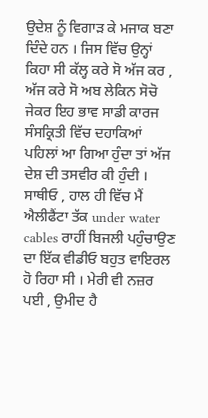ਉਦੇਸ਼ ਨੂੰ ਵਿਗਾੜ ਕੇ ਮਜਾਕ ਬਣਾ ਦਿੰਦੇ ਹਨ । ਜਿਸ ਵਿੱਚ ਉਨ੍ਹਾਂ ਕਿਹਾ ਸੀ ਕੱਲ੍ਹ ਕਰੇ ਸੋ ਅੱਜ ਕਰ , ਅੱਜ ਕਰੇ ਸੋ ਅਬ ਲੇਕਿਨ ਸੋਚੋ ਜੇਕਰ ਇਹ ਭਾਵ ਸਾਡੀ ਕਾਰਜ ਸੰਸਕ੍ਰਿਤੀ ਵਿੱਚ ਦਹਾਕਿਆਂ ਪਹਿਲਾਂ ਆ ਗਿਆ ਹੁੰਦਾ ਤਾਂ ਅੱਜ ਦੇਸ਼ ਦੀ ਤਸਵੀਰ ਕੀ ਹੁੰਦੀ ।
ਸਾਥੀਓ , ਹਾਲ ਹੀ ਵਿੱਚ ਮੈਂ ਐਲੀਫੈਂਟਾ ਤੱਕ under water cables ਰਾਹੀਂ ਬਿਜਲੀ ਪਹੁੰਚਾਉਣ ਦਾ ਇੱਕ ਵੀਡੀਓ ਬਹੁਤ ਵਾਇਰਲ ਹੋ ਰਿਹਾ ਸੀ । ਮੇਰੀ ਵੀ ਨਜ਼ਰ ਪਈ , ਉਮੀਦ ਹੈ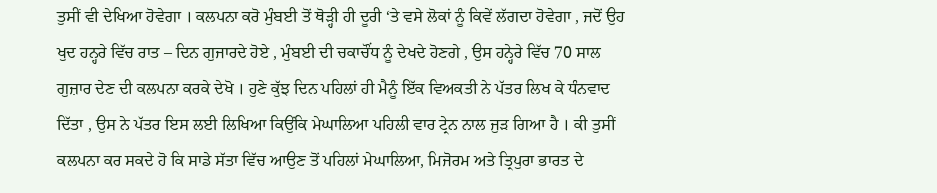ਤੁਸੀਂ ਵੀ ਦੇਖਿਆ ਹੋਵੇਗਾ । ਕਲਪਨਾ ਕਰੋ ਮੁੰਬਈ ਤੋਂ ਥੋੜ੍ਹੀ ਹੀ ਦੂਰੀ ‘ਤੇ ਵਸੇ ਲੋਕਾਂ ਨੂੰ ਕਿਵੇਂ ਲੱਗਦਾ ਹੋਵੇਗਾ , ਜਦੋਂ ਉਹ ਖੁਦ ਹਨ੍ਹਰੇ ਵਿੱਚ ਰਾਤ – ਦਿਨ ਗੁਜਾਰਦੇ ਹੋਏ , ਮੁੰਬਈ ਦੀ ਚਕਾਚੌਂਧ ਨੂੰ ਦੇਖਦੇ ਹੋਣਗੇ , ਉਸ ਹਨ੍ਹੇਰੇ ਵਿੱਚ 70 ਸਾਲ ਗੁਜ਼ਾਰ ਦੇਣ ਦੀ ਕਲਪਨਾ ਕਰਕੇ ਦੇਖੋ । ਹੁਣੇ ਕੁੱਝ ਦਿਨ ਪਹਿਲਾਂ ਹੀ ਮੈਨੂੰ ਇੱਕ ਵਿਅਕਤੀ ਨੇ ਪੱਤਰ ਲਿਖ ਕੇ ਧੰਨਵਾਦ ਦਿੱਤਾ , ਉਸ ਨੇ ਪੱਤਰ ਇਸ ਲਈ ਲਿਖਿਆ ਕਿਉਂਕਿ ਮੇਘਾਲਿਆ ਪਹਿਲੀ ਵਾਰ ਟ੍ਰੇਨ ਨਾਲ ਜੁੜ ਗਿਆ ਹੈ । ਕੀ ਤੁਸੀਂ ਕਲਪਨਾ ਕਰ ਸਕਦੇ ਹੋ ਕਿ ਸਾਡੇ ਸੱਤਾ ਵਿੱਚ ਆਉਣ ਤੋਂ ਪਹਿਲਾਂ ਮੇਘਾਲਿਆ, ਮਿਜੋਰਮ ਅਤੇ ਤ੍ਰਿਪੁਰਾ ਭਾਰਤ ਦੇ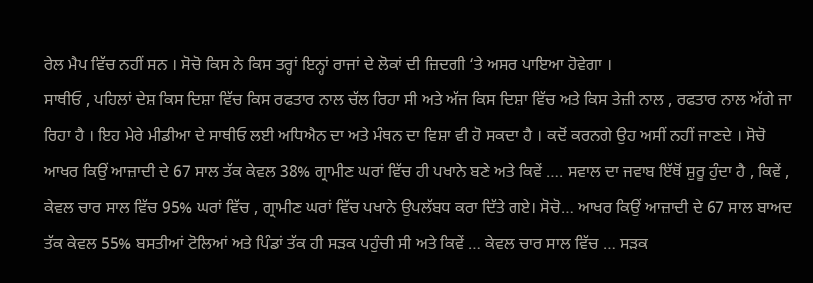ਰੇਲ ਮੈਪ ਵਿੱਚ ਨਹੀਂ ਸਨ । ਸੋਚੋ ਕਿਸ ਨੇ ਕਿਸ ਤਰ੍ਹਾਂ ਇਨ੍ਹਾਂ ਰਾਜਾਂ ਦੇ ਲੋਕਾਂ ਦੀ ਜ਼ਿਦਗੀ ‘ਤੇ ਅਸਰ ਪਾਇਆ ਹੋਵੇਗਾ ।
ਸਾਥੀਓ , ਪਹਿਲਾਂ ਦੇਸ਼ ਕਿਸ ਦਿਸ਼ਾ ਵਿੱਚ ਕਿਸ ਰਫਤਾਰ ਨਾਲ ਚੱਲ ਰਿਹਾ ਸੀ ਅਤੇ ਅੱਜ ਕਿਸ ਦਿਸ਼ਾ ਵਿੱਚ ਅਤੇ ਕਿਸ ਤੇਜ਼ੀ ਨਾਲ , ਰਫਤਾਰ ਨਾਲ ਅੱਗੇ ਜਾ ਰਿਹਾ ਹੈ । ਇਹ ਮੇਰੇ ਮੀਡੀਆ ਦੇ ਸਾਥੀਓ ਲਈ ਅਧਿਐਨ ਦਾ ਅਤੇ ਮੰਥਨ ਦਾ ਵਿਸ਼ਾ ਵੀ ਹੋ ਸਕਦਾ ਹੈ । ਕਦੋਂ ਕਰਨਗੇ ਉਹ ਅਸੀਂ ਨਹੀਂ ਜਾਣਦੇ । ਸੋਚੋ ਆਖਰ ਕਿਉਂ ਆਜ਼ਾਦੀ ਦੇ 67 ਸਾਲ ਤੱਕ ਕੇਵਲ 38% ਗ੍ਰਾਮੀਣ ਘਰਾਂ ਵਿੱਚ ਹੀ ਪਖਾਨੇ ਬਣੇ ਅਤੇ ਕਿਵੇਂ …. ਸਵਾਲ ਦਾ ਜਵਾਬ ਇੱਥੋਂ ਸ਼ੁਰੂ ਹੁੰਦਾ ਹੈ , ਕਿਵੇਂ , ਕੇਵਲ ਚਾਰ ਸਾਲ ਵਿੱਚ 95% ਘਰਾਂ ਵਿੱਚ , ਗ੍ਰਾਮੀਣ ਘਰਾਂ ਵਿੱਚ ਪਖਾਨੇ ਉਪਲੱਬਧ ਕਰਾ ਦਿੱਤੇ ਗਏ। ਸੋਚੋ… ਆਖਰ ਕਿਉਂ ਆਜ਼ਾਦੀ ਦੇ 67 ਸਾਲ ਬਾਅਦ ਤੱਕ ਕੇਵਲ 55% ਬਸਤੀਆਂ ਟੋਲਿਆਂ ਅਤੇ ਪਿੰਡਾਂ ਤੱਕ ਹੀ ਸੜਕ ਪਹੁੰਚੀ ਸੀ ਅਤੇ ਕਿਵੇਂ … ਕੇਵਲ ਚਾਰ ਸਾਲ ਵਿੱਚ … ਸੜਕ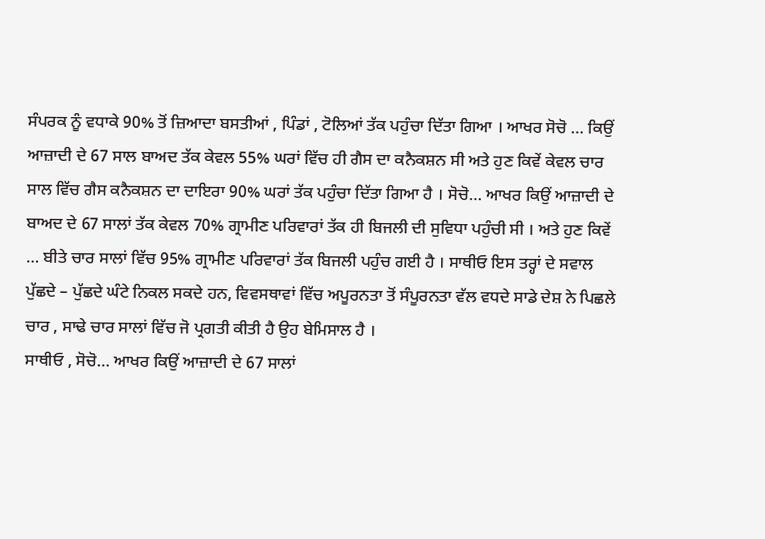ਸੰਪਰਕ ਨੂੰ ਵਧਾਕੇ 90% ਤੋਂ ਜ਼ਿਆਦਾ ਬਸਤੀਆਂ , ਪਿੰਡਾਂ , ਟੋਲਿਆਂ ਤੱਕ ਪਹੁੰਚਾ ਦਿੱਤਾ ਗਿਆ । ਆਖਰ ਸੋਚੋ … ਕਿਉਂ ਆਜ਼ਾਦੀ ਦੇ 67 ਸਾਲ ਬਾਅਦ ਤੱਕ ਕੇਵਲ 55% ਘਰਾਂ ਵਿੱਚ ਹੀ ਗੈਸ ਦਾ ਕਨੈਕਸ਼ਨ ਸੀ ਅਤੇ ਹੁਣ ਕਿਵੇਂ ਕੇਵਲ ਚਾਰ ਸਾਲ ਵਿੱਚ ਗੈਸ ਕਨੈਕਸ਼ਨ ਦਾ ਦਾਇਰਾ 90% ਘਰਾਂ ਤੱਕ ਪਹੁੰਚਾ ਦਿੱਤਾ ਗਿਆ ਹੈ । ਸੋਚੋ… ਆਖਰ ਕਿਉਂ ਆਜ਼ਾਦੀ ਦੇ ਬਾਅਦ ਦੇ 67 ਸਾਲਾਂ ਤੱਕ ਕੇਵਲ 70% ਗ੍ਰਾਮੀਣ ਪਰਿਵਾਰਾਂ ਤੱਕ ਹੀ ਬਿਜਲੀ ਦੀ ਸੁਵਿਧਾ ਪਹੁੰਚੀ ਸੀ । ਅਤੇ ਹੁਣ ਕਿਵੇਂ … ਬੀਤੇ ਚਾਰ ਸਾਲਾਂ ਵਿੱਚ 95% ਗ੍ਰਾਮੀਣ ਪਰਿਵਾਰਾਂ ਤੱਕ ਬਿਜਲੀ ਪਹੁੰਚ ਗਈ ਹੈ । ਸਾਥੀਓ ਇਸ ਤਰ੍ਹਾਂ ਦੇ ਸਵਾਲ ਪੁੱਛਦੇ – ਪੁੱਛਦੇ ਘੰਟੇ ਨਿਕਲ ਸਕਦੇ ਹਨ, ਵਿਵਸਥਾਵਾਂ ਵਿੱਚ ਅਪੂਰਨਤਾ ਤੋਂ ਸੰਪੂਰਨਤਾ ਵੱਲ ਵਧਦੇ ਸਾਡੇ ਦੇਸ਼ ਨੇ ਪਿਛਲੇ ਚਾਰ , ਸਾਢੇ ਚਾਰ ਸਾਲਾਂ ਵਿੱਚ ਜੋ ਪ੍ਰਗਤੀ ਕੀਤੀ ਹੈ ਉਹ ਬੇਮਿਸਾਲ ਹੈ ।
ਸਾਥੀਓ , ਸੋਚੋ… ਆਖਰ ਕਿਉਂ ਆਜ਼ਾਦੀ ਦੇ 67 ਸਾਲਾਂ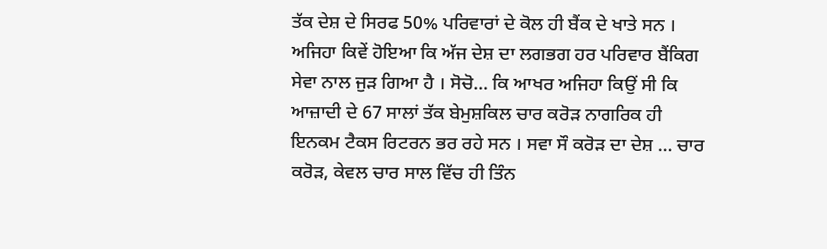ਤੱਕ ਦੇਸ਼ ਦੇ ਸਿਰਫ 50% ਪਰਿਵਾਰਾਂ ਦੇ ਕੋਲ ਹੀ ਬੈਂਕ ਦੇ ਖਾਤੇ ਸਨ । ਅਜਿਹਾ ਕਿਵੇਂ ਹੋਇਆ ਕਿ ਅੱਜ ਦੇਸ਼ ਦਾ ਲਗਭਗ ਹਰ ਪਰਿਵਾਰ ਬੈਂਕਿਗ ਸੇਵਾ ਨਾਲ ਜੁੜ ਗਿਆ ਹੈ । ਸੋਚੋ… ਕਿ ਆਖਰ ਅਜਿਹਾ ਕਿਉਂ ਸੀ ਕਿ ਆਜ਼ਾਦੀ ਦੇ 67 ਸਾਲਾਂ ਤੱਕ ਬੇਮੁਸ਼ਕਿਲ ਚਾਰ ਕਰੋੜ ਨਾਗਰਿਕ ਹੀ ਇਨਕਮ ਟੈਕਸ ਰਿਟਰਨ ਭਰ ਰਹੇ ਸਨ । ਸਵਾ ਸੌ ਕਰੋੜ ਦਾ ਦੇਸ਼ … ਚਾਰ ਕਰੋੜ, ਕੇਵਲ ਚਾਰ ਸਾਲ ਵਿੱਚ ਹੀ ਤਿੰਨ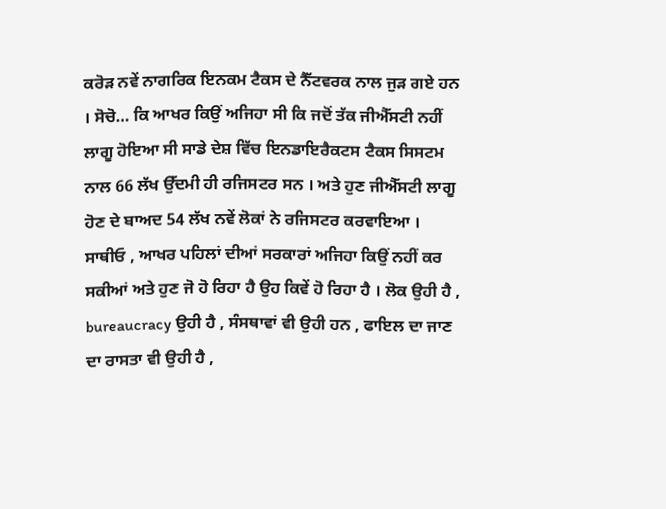ਕਰੋੜ ਨਵੇਂ ਨਾਗਰਿਕ ਇਨਕਮ ਟੈਕਸ ਦੇ ਨੈੱਟਵਰਕ ਨਾਲ ਜੁੜ ਗਏ ਹਨ । ਸੋਚੋ… ਕਿ ਆਖਰ ਕਿਉਂ ਅਜਿਹਾ ਸੀ ਕਿ ਜਦੋਂ ਤੱਕ ਜੀਐੱਸਟੀ ਨਹੀਂ ਲਾਗੂ ਹੋਇਆ ਸੀ ਸਾਡੇ ਦੇਸ਼ ਵਿੱਚ ਇਨਡਾਇਰੈਕਟਸ ਟੈਕਸ ਸਿਸਟਮ ਨਾਲ 66 ਲੱਖ ਉੱਦਮੀ ਹੀ ਰਜਿਸਟਰ ਸਨ । ਅਤੇ ਹੁਣ ਜੀਐੱਸਟੀ ਲਾਗੂ ਹੋਣ ਦੇ ਬਾਅਦ 54 ਲੱਖ ਨਵੇਂ ਲੋਕਾਂ ਨੇ ਰਜਿਸਟਰ ਕਰਵਾਇਆ ।
ਸਾਥੀਓ , ਆਖਰ ਪਹਿਲਾਂ ਦੀਆਂ ਸਰਕਾਰਾਂ ਅਜਿਹਾ ਕਿਉਂ ਨਹੀਂ ਕਰ ਸਕੀਆਂ ਅਤੇ ਹੁਣ ਜੋ ਹੋ ਰਿਹਾ ਹੈ ਉਹ ਕਿਵੇਂ ਹੋ ਰਿਹਾ ਹੈ । ਲੋਕ ਉਹੀ ਹੈ , bureaucracy ਉਹੀ ਹੈ , ਸੰਸਥਾਵਾਂ ਵੀ ਉਹੀ ਹਨ , ਫਾਇਲ ਦਾ ਜਾਣ ਦਾ ਰਾਸਤਾ ਵੀ ਉਹੀ ਹੈ ,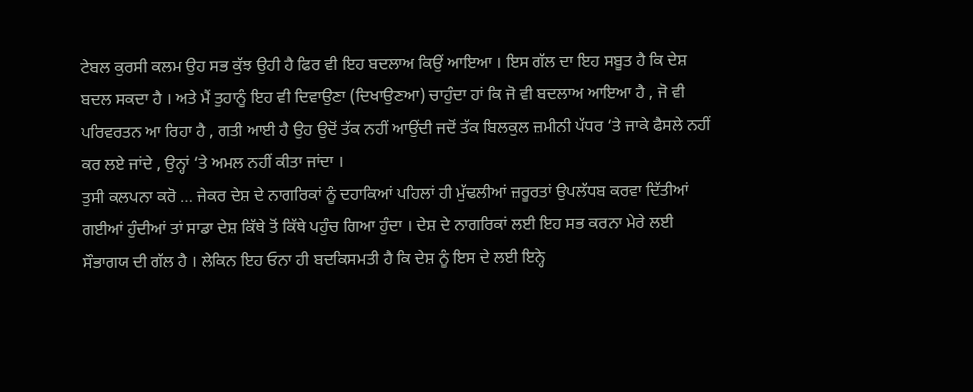ਟੇਬਲ ਕੁਰਸੀ ਕਲਮ ਉਹ ਸਭ ਕੁੱਝ ਉਹੀ ਹੈ ਫਿਰ ਵੀ ਇਹ ਬਦਲਾਅ ਕਿਉਂ ਆਇਆ । ਇਸ ਗੱਲ ਦਾ ਇਹ ਸਬੂਤ ਹੈ ਕਿ ਦੇਸ਼ ਬਦਲ ਸਕਦਾ ਹੈ । ਅਤੇ ਮੈਂ ਤੁਹਾਨੂੰ ਇਹ ਵੀ ਦਿਵਾਉਣਾ (ਦਿਖਾਉਣਆ) ਚਾਹੁੰਦਾ ਹਾਂ ਕਿ ਜੋ ਵੀ ਬਦਲਾਅ ਆਇਆ ਹੈ , ਜੋ ਵੀ ਪਰਿਵਰਤਨ ਆ ਰਿਹਾ ਹੈ , ਗਤੀ ਆਈ ਹੈ ਉਹ ਉਦੋਂ ਤੱਕ ਨਹੀਂ ਆਉਂਦੀ ਜਦੋਂ ਤੱਕ ਬਿਲਕੁਲ ਜ਼ਮੀਨੀ ਪੱਧਰ ‘ਤੇ ਜਾਕੇ ਫੈਸਲੇ ਨਹੀਂ ਕਰ ਲਏ ਜਾਂਦੇ , ਉਨ੍ਹਾਂ ‘ਤੇ ਅਮਲ ਨਹੀਂ ਕੀਤਾ ਜਾਂਦਾ ।
ਤੁਸੀ ਕਲਪਨਾ ਕਰੋ … ਜੇਕਰ ਦੇਸ਼ ਦੇ ਨਾਗਰਿਕਾਂ ਨੂੰ ਦਹਾਕਿਆਂ ਪਹਿਲਾਂ ਹੀ ਮੁੱਢਲੀਆਂ ਜ਼ਰੂਰਤਾਂ ਉਪਲੱਧਬ ਕਰਵਾ ਦਿੱਤੀਆਂ ਗਈਆਂ ਹੁੰਦੀਆਂ ਤਾਂ ਸਾਡਾ ਦੇਸ਼ ਕਿੱਥੇ ਤੋਂ ਕਿੱਥੇ ਪਹੁੰਚ ਗਿਆ ਹੁੰਦਾ । ਦੇਸ਼ ਦੇ ਨਾਗਰਿਕਾਂ ਲਈ ਇਹ ਸਭ ਕਰਨਾ ਮੇਰੇ ਲਈ ਸੌਭਾਗਯ ਦੀ ਗੱਲ ਹੈ । ਲੇਕਿਨ ਇਹ ਓਨਾ ਹੀ ਬਦਕਿਸਮਤੀ ਹੈ ਕਿ ਦੇਸ਼ ਨੂੰ ਇਸ ਦੇ ਲਈ ਇਨ੍ਹੇ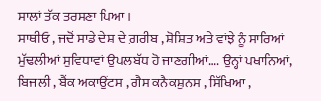ਸਾਲਾਂ ਤੱਕ ਤਰਸਣਾ ਪਿਆ ।
ਸਾਥੀਓ , ਜਦੋਂ ਸਾਡੇ ਦੇਸ਼ ਦੇ ਗ਼ਰੀਬ , ਸ਼ੋਸ਼ਿਤ ਅਤੇ ਵਾਂਝੇ ਨੂੰ ਸਾਰਿਆਂ ਮੁੱਢਲੀਆਂ ਸੁਵਿਧਾਵਾਂ ਉਪਲਬੱਧ ਹੋ ਜਾਣਗੀਆਂ…. ਉਨ੍ਹਾਂ ਪਖਾਨਿਆਂ, ਬਿਜਲੀ , ਬੈਂਕ ਅਕਾਉਂਟਸ , ਗੈਸ ਕਨੈਕਸ਼ੁਨਸ , ਸਿੱਖਿਆ ,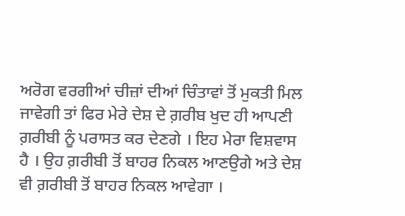ਅਰੋਗ ਵਰਗੀਆਂ ਚੀਜ਼ਾਂ ਦੀਆਂ ਚਿੰਤਾਵਾਂ ਤੋਂ ਮੁਕਤੀ ਮਿਲ ਜਾਵੇਗੀ ਤਾਂ ਫਿਰ ਮੇਰੇ ਦੇਸ਼ ਦੇ ਗ਼ਰੀਬ ਖੁਦ ਹੀ ਆਪਣੀ ਗ਼ਰੀਬੀ ਨੂੰ ਪਰਾਸਤ ਕਰ ਦੇਣਗੇ । ਇਹ ਮੇਰਾ ਵਿਸ਼ਵਾਸ ਹੈ । ਉਹ ਗ਼ਰੀਬੀ ਤੋਂ ਬਾਹਰ ਨਿਕਲ ਆਣਉਗੇ ਅਤੇ ਦੇਸ਼ ਵੀ ਗ਼ਰੀਬੀ ਤੋਂ ਬਾਹਰ ਨਿਕਲ ਆਵੇਗਾ ।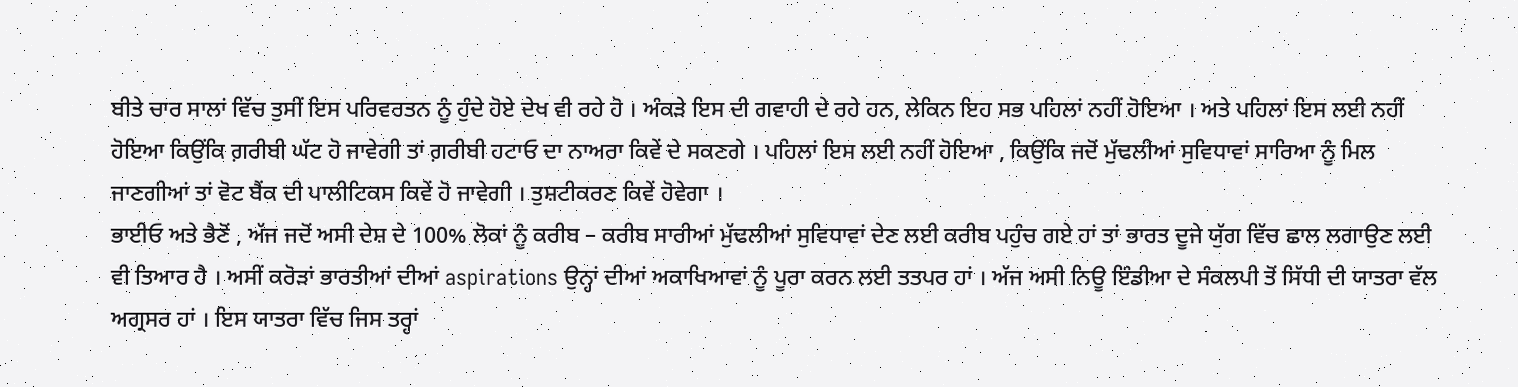ਬੀਤੇ ਚਾਰ ਸਾਲਾਂ ਵਿੱਚ ਤੁਸੀਂ ਇਸ ਪਰਿਵਰਤਨ ਨੂੰ ਹੁੰਦੇ ਹੋਏ ਦੇਖ ਵੀ ਰਹੇ ਹੋ । ਅੰਕੜੇ ਇਸ ਦੀ ਗਵਾਹੀ ਦੇ ਰਹੇ ਹਨ, ਲੇਕਿਨ ਇਹ ਸਭ ਪਹਿਲਾਂ ਨਹੀਂ ਹੋਇਆ । ਅਤੇ ਪਹਿਲਾਂ ਇਸ ਲਈ ਨਹੀਂ ਹੋਇਆ ਕਿਉਂਕਿ ਗ਼ਰੀਬੀ ਘੱਟ ਹੋ ਜਾਵੇਗੀ ਤਾਂ ਗ਼ਰੀਬੀ ਹਟਾਓ ਦਾ ਨਾਅਰਾ ਕਿਵੇਂ ਦੇ ਸਕਣਗੇ । ਪਹਿਲਾਂ ਇਸ ਲਈ ਨਹੀਂ ਹੋਇਆ , ਕਿਉਂਕਿ ਜਦੋਂ ਮੁੱਢਲੀਆਂ ਸੁਵਿਧਾਵਾਂ ਸਾਰਿਆ ਨੂੰ ਮਿਲ ਜਾਣਗੀਆਂ ਤਾਂ ਵੋਟ ਬੈਂਕ ਦੀ ਪਾਲੀਟਿਕਸ ਕਿਵੇਂ ਹੋ ਜਾਵੇਗੀ । ਤੁਸ਼ਟੀਕਰਣ ਕਿਵੇਂ ਹੋਵੇਗਾ ।
ਭਾਈਓ ਅਤੇ ਭੈਣੋਂ , ਅੱਜ ਜਦੋਂ ਅਸੀ ਦੇਸ਼ ਦੇ 100% ਲੋਕਾਂ ਨੂੰ ਕਰੀਬ – ਕਰੀਬ ਸਾਰੀਆਂ ਮੁੱਢਲੀਆਂ ਸੁਵਿਧਾਵਾਂ ਦੇਣ ਲਈ ਕਰੀਬ ਪਹੁੰਚ ਗਏ ਹਾਂ ਤਾਂ ਭਾਰਤ ਦੂਜੇ ਯੁੱਗ ਵਿੱਚ ਛਾਲ ਲਗਾਉਣ ਲਈ ਵੀ ਤਿਆਰ ਹੈ । ਅਸੀਂ ਕਰੋੜਾਂ ਭਾਰਤੀਆਂ ਦੀਆਂ aspirations ਉਨ੍ਹਾਂ ਦੀਆਂ ਅਕਾਖਿਆਵਾਂ ਨੂੰ ਪੂਰਾ ਕਰਨ ਲਈ ਤਤਪਰ ਹਾਂ । ਅੱਜ ਅਸੀ ਨਿਊ ਇੰਡੀਆ ਦੇ ਸੰਕਲਪੀ ਤੋਂ ਸਿੱਧੀ ਦੀ ਯਾਤਰਾ ਵੱਲ ਅਗ੍ਰਸਰ ਹਾਂ । ਇਸ ਯਾਤਰਾ ਵਿੱਚ ਜਿਸ ਤਰ੍ਹਾਂ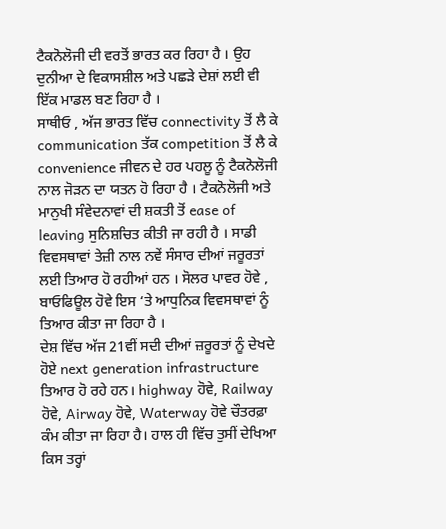ਟੈਕਨੋਲੋਜੀ ਦੀ ਵਰਤੋਂ ਭਾਰਤ ਕਰ ਰਿਹਾ ਹੈ । ਉਹ ਦੁਨੀਆ ਦੇ ਵਿਕਾਸਸ਼ੀਲ ਅਤੇ ਪਛੜੇ ਦੇਸ਼ਾਂ ਲਈ ਵੀ ਇੱਕ ਮਾਡਲ ਬਣ ਰਿਹਾ ਹੈ ।
ਸਾਥੀਓ , ਅੱਜ ਭਾਰਤ ਵਿੱਚ connectivity ਤੋਂ ਲੈ ਕੇ communication ਤੱਕ competition ਤੋਂ ਲੈ ਕੇ convenience ਜੀਵਨ ਦੇ ਹਰ ਪਹਲੂ ਨੂੰ ਟੈਕਨੋਲੋਜੀ ਨਾਲ ਜੋੜਨ ਦਾ ਯਤਨ ਹੋ ਰਿਹਾ ਹੈ । ਟੈਕਨੋਲੋਜੀ ਅਤੇ ਮਾਨੁਖੀ ਸੰਵੇਦਨਾਵਾਂ ਦੀ ਸ਼ਕਤੀ ਤੋਂ ease of leaving ਸੁਨਿਸ਼ਚਿਤ ਕੀਤੀ ਜਾ ਰਹੀ ਹੈ । ਸਾਡੀ ਵਿਵਸਥਾਵਾਂ ਤੇਜ਼ੀ ਨਾਲ ਨਵੇਂ ਸੰਸਾਰ ਦੀਆਂ ਜਰੂਰਤਾਂ ਲਈ ਤਿਆਰ ਹੋ ਰਹੀਆਂ ਹਨ । ਸੋਲਰ ਪਾਵਰ ਹੋਵੇ , ਬਾਓਫਿਊਲ ਹੋਵੇ ਇਸ ‘ਤੇ ਆਧੁਨਿਕ ਵਿਵਸਥਾਵਾਂ ਨੂੰ ਤਿਆਰ ਕੀਤਾ ਜਾ ਰਿਹਾ ਹੈ ।
ਦੇਸ਼ ਵਿੱਚ ਅੱਜ 21ਵੀਂ ਸਦੀ ਦੀਆਂ ਜ਼ਰੂਰਤਾਂ ਨੂੰ ਦੇਖਦੇ ਹੋਏ next generation infrastructure ਤਿਆਰ ਹੋ ਰਹੇ ਹਨ। highway ਹੋਵੇ, Railway ਹੋਵੇ, Airway ਹੋਵੇ, Waterway ਹੋਵੇ ਚੌਤਰਫ਼ਾ ਕੰਮ ਕੀਤਾ ਜਾ ਰਿਹਾ ਹੈ। ਹਾਲ ਹੀ ਵਿੱਚ ਤੁਸੀਂ ਦੇਖਿਆ ਕਿਸ ਤਰ੍ਹਾਂ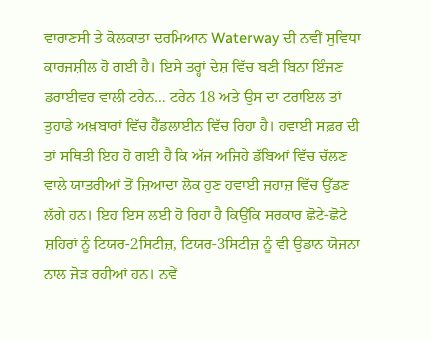ਵਾਰਾਣਸੀ ਤੇ ਕੋਲਕਾਤਾ ਦਰਮਿਆਨ Waterway ਦੀ ਨਵੀਂ ਸੁਵਿਧਾ ਕਾਰਜਸ਼ੀਲ ਹੋ ਗਈ ਹੈ। ਇਸੇ ਤਰ੍ਹਾਂ ਦੇਸ਼ ਵਿੱਚ ਬਣੀ ਬਿਨਾ ਇੰਜਣ ਡਰਾਈਵਰ ਵਾਲੀ ਟਰੇਨ… ਟਰੇਨ 18 ਅਤੇ ਉਸ ਦਾ ਟਰਾਇਲ ਤਾਂ ਤੁਹਾਡੇ ਅਖ਼ਬਾਰਾਂ ਵਿੱਚ ਹੈੱਡਲਾਈਨ ਵਿੱਚ ਰਿਹਾ ਹੈ। ਹਵਾਈ ਸਫ਼ਰ ਦੀ ਤਾਂ ਸਥਿਤੀ ਇਹ ਹੋ ਗਈ ਹੈ ਕਿ ਅੱਜ ਅਜਿਹੇ ਡੱਬਿਆਂ ਵਿੱਚ ਚੱਲਣ ਵਾਲੇ ਯਾਤਰੀਆਂ ਤੋਂ ਜ਼ਿਆਦਾ ਲੋਕ ਹੁਣ ਹਵਾਈ ਜਹਾਜ਼ ਵਿੱਚ ਉੱਡਣ ਲੱਗੇ ਹਨ। ਇਹ ਇਸ ਲਈ ਹੋ ਰਿਹਾ ਹੈ ਕਿਉਂਕਿ ਸਰਕਾਰ ਛੋਟੇ-ਛੋਟੇ ਸ਼ਹਿਰਾਂ ਨੂੰ ਟਿਯਰ-2ਸਿਟੀਜ਼, ਟਿਯਰ-3ਸਿਟੀਜ਼ ਨੂੰ ਵੀ ਉਡਾਨ ਯੋਜਨਾ ਨਾਲ ਜੋੜ ਰਹੀਆਂ ਹਨ। ਨਵੇਂ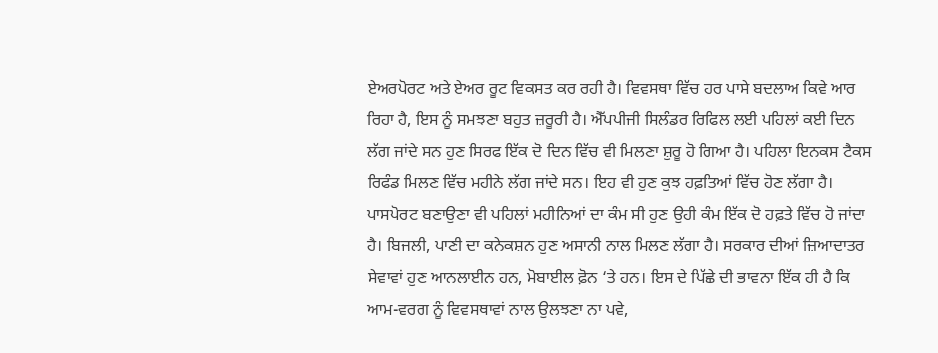ਏਅਰਪੋਰਟ ਅਤੇ ਏਅਰ ਰੂਟ ਵਿਕਸਤ ਕਰ ਰਹੀ ਹੈ। ਵਿਵਸਥਾ ਵਿੱਚ ਹਰ ਪਾਸੇ ਬਦਲਾਅ ਕਿਵੇ ਆਰ ਰਿਹਾ ਹੈ, ਇਸ ਨੂੰ ਸਮਝਣਾ ਬਹੁਤ ਜ਼ਰੂਰੀ ਹੈ। ਐੱਪਪੀਜੀ ਸਿਲੰਡਰ ਰਿਫਿਲ ਲਈ ਪਹਿਲਾਂ ਕਈ ਦਿਨ ਲੱਗ ਜਾਂਦੇ ਸਨ ਹੁਣ ਸਿਰਫ ਇੱਕ ਦੋ ਦਿਨ ਵਿੱਚ ਵੀ ਮਿਲਣਾ ਸ਼ੁਰੂ ਹੋ ਗਿਆ ਹੈ। ਪਹਿਲਾ ਇਨਕਸ ਟੈਕਸ ਰਿਫੰਡ ਮਿਲਣ ਵਿੱਚ ਮਹੀਨੇ ਲੱਗ ਜਾਂਦੇ ਸਨ। ਇਹ ਵੀ ਹੁਣ ਕੁਝ ਹਫ਼ਤਿਆਂ ਵਿੱਚ ਹੋਣ ਲੱਗਾ ਹੈ। ਪਾਸਪੋਰਟ ਬਣਾਉਣਾ ਵੀ ਪਹਿਲਾਂ ਮਹੀਨਿਆਂ ਦਾ ਕੰਮ ਸੀ ਹੁਣ ਉਹੀ ਕੰਮ ਇੱਕ ਦੋ ਹਫ਼ਤੇ ਵਿੱਚ ਹੋ ਜਾਂਦਾ ਹੈ। ਬਿਜਲੀ, ਪਾਣੀ ਦਾ ਕਨੇਕਸ਼ਨ ਹੁਣ ਅਸਾਨੀ ਨਾਲ ਮਿਲਣ ਲੱਗਾ ਹੈ। ਸਰਕਾਰ ਦੀਆਂ ਜ਼ਿਆਦਾਤਰ ਸੇਵਾਵਾਂ ਹੁਣ ਆਨਲਾਈਨ ਹਨ, ਮੋਬਾਈਲ ਫ਼ੋਨ ‘ਤੇ ਹਨ। ਇਸ ਦੇ ਪਿੱਛੇ ਦੀ ਭਾਵਨਾ ਇੱਕ ਹੀ ਹੈ ਕਿ ਆਮ-ਵਰਗ ਨੂੰ ਵਿਵਸਥਾਵਾਂ ਨਾਲ ਉਲਝਣਾ ਨਾ ਪਵੇ,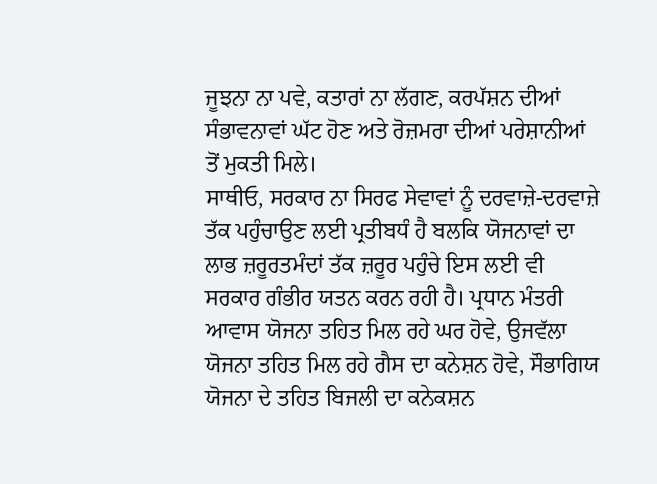ਜੂਝਨਾ ਨਾ ਪਵੇ, ਕਤਾਰਾਂ ਨਾ ਲੱਗਣ, ਕਰਪੱਸ਼ਨ ਦੀਆਂ ਸੰਭਾਵਨਾਵਾਂ ਘੱਟ ਹੋਣ ਅਤੇ ਰੋਜ਼ਮਰਾ ਦੀਆਂ ਪਰੇਸ਼ਾਨੀਆਂ ਤੋਂ ਮੁਕਤੀ ਮਿਲੇ।
ਸਾਥੀਓ, ਸਰਕਾਰ ਨਾ ਸਿਰਫ ਸੇਵਾਵਾਂ ਨੂੰ ਦਰਵਾਜ਼ੇ-ਦਰਵਾਜ਼ੇ ਤੱਕ ਪਹੁੰਚਾਉਣ ਲਈ ਪ੍ਰਤੀਬਧੰ ਹੈ ਬਲਕਿ ਯੋਜਨਾਵਾਂ ਦਾ ਲਾਭ ਜ਼ਰੂਰਤਮੰਦਾਂ ਤੱਕ ਜ਼ਰੂਰ ਪਹੁੰਚੇ ਇਸ ਲਈ ਵੀ ਸਰਕਾਰ ਗੰਭੀਰ ਯਤਨ ਕਰਨ ਰਹੀ ਹੈ। ਪ੍ਰਧਾਨ ਮੰਤਰੀ ਆਵਾਸ ਯੋਜਨਾ ਤਹਿਤ ਮਿਲ ਰਹੇ ਘਰ ਹੋਵੇ, ਉਜਵੱਲਾ ਯੋਜਨਾ ਤਹਿਤ ਮਿਲ ਰਹੇ ਗੈਸ ਦਾ ਕਨੇਸ਼ਨ ਹੋਵੇ, ਸੌਭਾਗਿਯ ਯੋਜਨਾ ਦੇ ਤਹਿਤ ਬਿਜਲੀ ਦਾ ਕਨੇਕਸ਼ਨ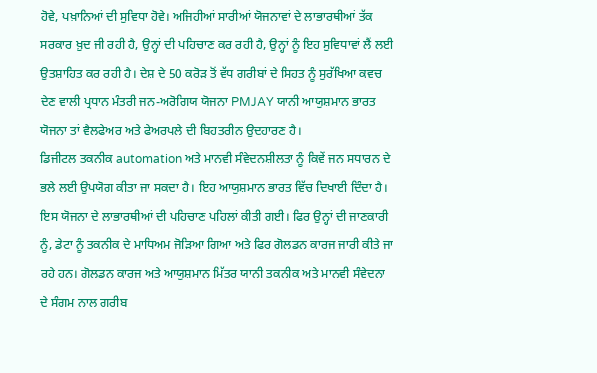ਹੋਵੇ, ਪਖ਼ਾਨਿਆਂ ਦੀ ਸੁਵਿਧਾ ਹੋਵੇ। ਅਜਿਹੀਆਂ ਸਾਰੀਆਂ ਯੋਜਨਾਵਾਂ ਦੇ ਲਾਭਾਰਥੀਆਂ ਤੱਕ ਸਰਕਾਰ ਖ਼ੁਦ ਜੀ ਰਹੀ ਹੈ, ਉਨ੍ਹਾਂ ਦੀ ਪਹਿਚਾਣ ਕਰ ਰਹੀ ਹੈ, ਉਨ੍ਹਾਂ ਨੂੰ ਇਹ ਸੁਵਿਧਾਵਾਂ ਲੈਂ ਲਈ ਉਤਸ਼ਾਹਿਤ ਕਰ ਰਹੀ ਹੈ। ਦੇਸ਼ ਦੇ 50 ਕਰੋੜ ਤੋਂ ਵੱਧ ਗਰੀਬਾਂ ਦੇ ਸਿਹਤ ਨੂੰ ਸੁਰੱਖਿਆ ਕਵਚ ਦੇਣ ਵਾਲੀ ਪ੍ਰਧਾਨ ਮੰਤਰੀ ਜਨ-ਅਰੋਗਿਯ ਯੋਜਨਾ PMJAY ਯਾਨੀ ਆਯੁਸ਼ਮਾਨ ਭਾਰਤ ਯੋਜਨਾ ਤਾਂ ਵੈਲਫੇਅਰ ਅਤੇ ਫੇਅਰਪਲੇ ਦੀ ਬਿਹਤਰੀਨ ਉਦਹਾਰਣ ਹੈ।
ਡਿਜੀਟਲ ਤਕਨੀਕ automation ਅਤੇ ਮਾਨਵੀ ਸੰਵੇਦਨਸ਼ੀਲਤਾ ਨੂੰ ਕਿਵੇਂ ਜਨ ਸਧਾਰਨ ਦੇ ਭਲੇ ਲਈ ਉਪਯੋਗ ਕੀਤਾ ਜਾ ਸਕਦਾ ਹੈ। ਇਹ ਆਯੁਸ਼ਮਾਨ ਭਾਰਤ ਵਿੱਚ ਦਿਖਾਈ ਦਿੰਦਾ ਹੈ। ਇਸ ਯੋਜਨਾ ਦੇ ਲਾਭਾਰਥੀਆਂ ਦੀ ਪਹਿਚਾਣ ਪਹਿਲਾਂ ਕੀਤੀ ਗਈ। ਫਿਰ ਉਨ੍ਹਾਂ ਦੀ ਜਾਣਕਾਰੀ ਨੂੰ, ਡੇਟਾ ਨੂੰ ਤਕਨੀਕ ਦੇ ਮਾਧਿਅਮ ਜੋੜਿਆ ਗਿਆ ਅਤੇ ਫਿਰ ਗੋਲਡਨ ਕਾਰਜ ਜਾਰੀ ਕੀਤੇ ਜਾ ਰਹੇ ਹਨ। ਗੋਲਡਨ ਕਾਰਜ ਅਤੇ ਆਯੁਸ਼ਮਾਨ ਮਿੱਤਰ ਯਾਨੀ ਤਕਨੀਕ ਅਤੇ ਮਾਨਵੀ ਸੰਵੇਦਨਾ ਦੇ ਸੰਗਮ ਨਾਲ ਗਰੀਬ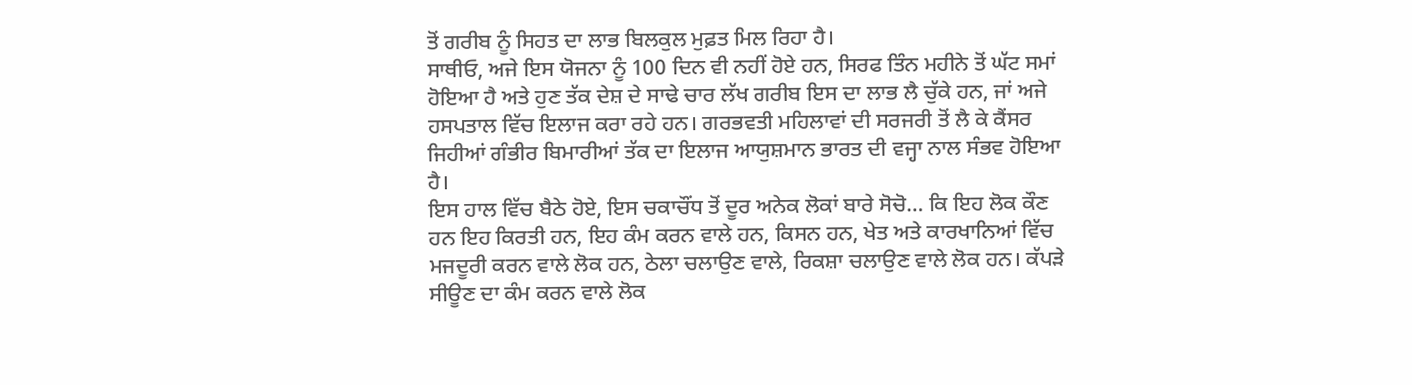ਤੋਂ ਗਰੀਬ ਨੂੰ ਸਿਹਤ ਦਾ ਲਾਭ ਬਿਲਕੁਲ ਮੁਫ਼ਤ ਮਿਲ ਰਿਹਾ ਹੈ।
ਸਾਥੀਓ, ਅਜੇ ਇਸ ਯੋਜਨਾ ਨੂੰ 100 ਦਿਨ ਵੀ ਨਹੀਂ ਹੋਏ ਹਨ, ਸਿਰਫ ਤਿੰਨ ਮਹੀਨੇ ਤੋਂ ਘੱਟ ਸਮਾਂ ਹੋਇਆ ਹੈ ਅਤੇ ਹੁਣ ਤੱਕ ਦੇਸ਼ ਦੇ ਸਾਢੇ ਚਾਰ ਲੱਖ ਗਰੀਬ ਇਸ ਦਾ ਲਾਭ ਲੈ ਚੁੱਕੇ ਹਨ, ਜਾਂ ਅਜੇ ਹਸਪਤਾਲ ਵਿੱਚ ਇਲਾਜ ਕਰਾ ਰਹੇ ਹਨ। ਗਰਭਵਤੀ ਮਹਿਲਾਵਾਂ ਦੀ ਸਰਜਰੀ ਤੋਂ ਲੈ ਕੇ ਕੈਂਸਰ ਜਿਹੀਆਂ ਗੰਭੀਰ ਬਿਮਾਰੀਆਂ ਤੱਕ ਦਾ ਇਲਾਜ ਆਯੁਸ਼ਮਾਨ ਭਾਰਤ ਦੀ ਵਜ੍ਹਾ ਨਾਲ ਸੰਭਵ ਹੋਇਆ ਹੈ।
ਇਸ ਹਾਲ ਵਿੱਚ ਬੈਠੇ ਹੋਏ, ਇਸ ਚਕਾਚੌਂਧ ਤੋਂ ਦੂਰ ਅਨੇਕ ਲੋਕਾਂ ਬਾਰੇ ਸੋਚੋ… ਕਿ ਇਹ ਲੋਕ ਕੌਣ ਹਨ ਇਹ ਕਿਰਤੀ ਹਨ, ਇਹ ਕੰਮ ਕਰਨ ਵਾਲੇ ਹਨ, ਕਿਸਨ ਹਨ, ਖੇਤ ਅਤੇ ਕਾਰਖਾਨਿਆਂ ਵਿੱਚ ਮਜਦੂਰੀ ਕਰਨ ਵਾਲੇ ਲੋਕ ਹਨ, ਠੇਲਾ ਚਲਾਉਣ ਵਾਲੇ, ਰਿਕਸ਼ਾ ਚਲਾਉਣ ਵਾਲੇ ਲੋਕ ਹਨ। ਕੱਪੜੇ ਸੀਊਣ ਦਾ ਕੰਮ ਕਰਨ ਵਾਲੇ ਲੋਕ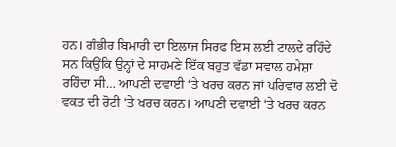ਹਨ। ਗੰਭੀਰ ਬਿਮਾਰੀ ਦਾ ਇਲਾਜ ਸਿਰਫ ਇਸ ਲਈ ਟਾਲਦੇ ਰਹਿੰਦੇ ਸਨ ਕਿਉਂਕਿ ਉਨ੍ਹਾਂ ਦੇ ਸਾਹਮਣੇ ਇੱਕ ਬਹੁਤ ਵੱਡਾ ਸਵਾਲ ਹਮੇਸ਼ਾ ਰਹਿੰਦਾ ਸੀ… ਆਪਣੀ ਦਵਾਈ ‘ਤੇ ਖਰਚ ਕਰਨ ਜਾਂ ਪਰਿਵਾਰ ਲਈ ਦੋ ਵਕਤ ਦੀ ਰੋਟੀ ‘ਤੇ ਖਰਚ ਕਰਨ। ਆਪਣੀ ਦਵਾਈ ‘ਤੇ ਖਰਚ ਕਰਨ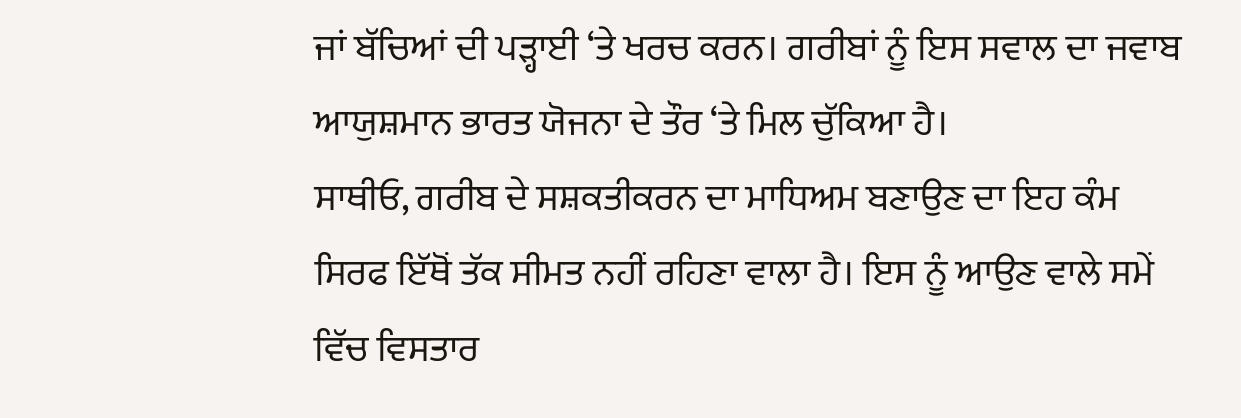ਜਾਂ ਬੱਚਿਆਂ ਦੀ ਪੜ੍ਹਾਈ ‘ਤੇ ਖਰਚ ਕਰਨ। ਗਰੀਬਾਂ ਨੂੰ ਇਸ ਸਵਾਲ ਦਾ ਜਵਾਬ ਆਯੁਸ਼ਮਾਨ ਭਾਰਤ ਯੋਜਨਾ ਦੇ ਤੌਰ ‘ਤੇ ਮਿਲ ਚੁੱਕਿਆ ਹੈ।
ਸਾਥੀਓ, ਗਰੀਬ ਦੇ ਸਸ਼ਕਤੀਕਰਨ ਦਾ ਮਾਧਿਅਮ ਬਣਾਉਣ ਦਾ ਇਹ ਕੰਮ ਸਿਰਫ ਇੱਥੋਂ ਤੱਕ ਸੀਮਤ ਨਹੀਂ ਰਹਿਣਾ ਵਾਲਾ ਹੈ। ਇਸ ਨੂੰ ਆਉਣ ਵਾਲੇ ਸਮੇਂ ਵਿੱਚ ਵਿਸਤਾਰ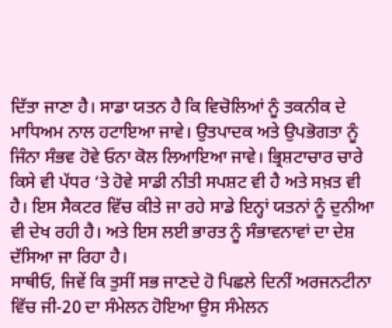ਦਿੱਤਾ ਜਾਣਾ ਹੈ। ਸਾਡਾ ਯਤਨ ਹੈ ਕਿ ਵਿਚੋਲਿਆਂ ਨੂੰ ਤਕਨੀਕ ਦੇ ਮਾਧਿਅਮ ਨਾਲ ਹਟਾਇਆ ਜਾਵੇ। ਉਤਪਾਦਕ ਅਤੇ ਉਪਭੋਗਤਾ ਨੂੰ ਜਿੰਨਾ ਸੰਭਵ ਹੋਵੇ ਓਨਾ ਕੋਲ ਲਿਆਇਆ ਜਾਵੇ। ਭ੍ਰਿਸ਼ਟਾਚਾਰ ਚਾਰੇ ਕਿਸੇ ਵੀ ਪੱਧਰ ‘ਤੇ ਹੋਵੇ ਸਾਡੀ ਨੀਤੀ ਸਪਸ਼ਟ ਵੀ ਹੈ ਅਤੇ ਸਖ਼ਤ ਵੀ ਹੈ। ਇਸ ਸੈਕਟਰ ਵਿੱਚ ਕੀਤੇ ਜਾ ਰਹੇ ਸਾਡੇ ਇਨ੍ਹਾਂ ਯਤਨਾਂ ਨੂੰ ਦੁਨੀਆ ਵੀ ਦੇਖ ਰਹੀ ਹੈ। ਅਤੇ ਇਸ ਲਈ ਭਾਰਤ ਨੂੰ ਸੰਭਾਵਨਾਵਾਂ ਦਾ ਦੇਸ਼ ਦੱਸਿਆ ਜਾ ਰਿਹਾ ਹੈ।
ਸਾਥੀਓ, ਜਿਵੇਂ ਕਿ ਤੁਸੀਂ ਸਭ ਜਾਣਦੇ ਹੋ ਪਿਛਲੇ ਦਿਨੀਂ ਅਰਜਨਟੀਨਾ ਵਿੱਚ ਜੀ-20 ਦਾ ਸੰਮੇਲਨ ਹੋਇਆ ਉਸ ਸੰਮੇਲਨ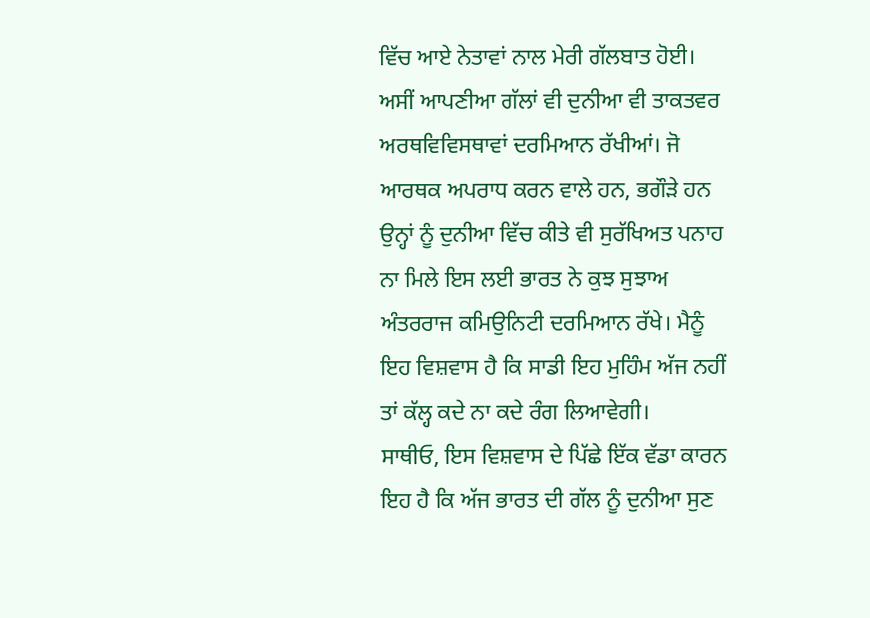ਵਿੱਚ ਆਏ ਨੇਤਾਵਾਂ ਨਾਲ ਮੇਰੀ ਗੱਲਬਾਤ ਹੋਈ। ਅਸੀਂ ਆਪਣੀਆ ਗੱਲਾਂ ਵੀ ਦੁਨੀਆ ਵੀ ਤਾਕਤਵਰ ਅਰਥਵਿਵਿਸਥਾਵਾਂ ਦਰਮਿਆਨ ਰੱਖੀਆਂ। ਜੋ ਆਰਥਕ ਅਪਰਾਧ ਕਰਨ ਵਾਲੇ ਹਨ, ਭਗੌੜੇ ਹਨ ਉਨ੍ਹਾਂ ਨੂੰ ਦੁਨੀਆ ਵਿੱਚ ਕੀਤੇ ਵੀ ਸੁਰੱਖਿਅਤ ਪਨਾਹ ਨਾ ਮਿਲੇ ਇਸ ਲਈ ਭਾਰਤ ਨੇ ਕੁਝ ਸੁਝਾਅ ਅੰਤਰਰਾਜ ਕਮਿਉਨਿਟੀ ਦਰਮਿਆਨ ਰੱਖੇ। ਮੈਨੂੰ ਇਹ ਵਿਸ਼ਵਾਸ ਹੈ ਕਿ ਸਾਡੀ ਇਹ ਮੁਹਿੰਮ ਅੱਜ ਨਹੀਂ ਤਾਂ ਕੱਲ੍ਹ ਕਦੇ ਨਾ ਕਦੇ ਰੰਗ ਲਿਆਵੇਗੀ।
ਸਾਥੀਓ, ਇਸ ਵਿਸ਼ਵਾਸ ਦੇ ਪਿੱਛੇ ਇੱਕ ਵੱਡਾ ਕਾਰਨ ਇਹ ਹੈ ਕਿ ਅੱਜ ਭਾਰਤ ਦੀ ਗੱਲ ਨੂੰ ਦੁਨੀਆ ਸੁਣ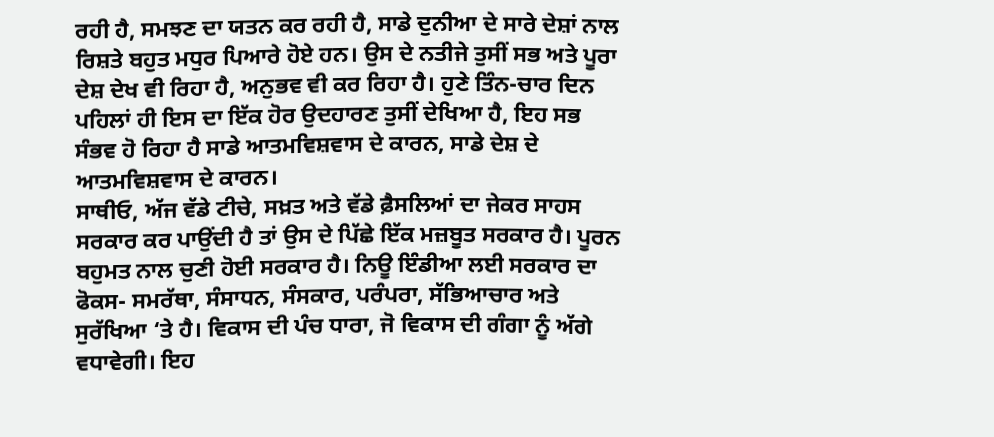ਰਹੀ ਹੈ, ਸਮਝਣ ਦਾ ਯਤਨ ਕਰ ਰਹੀ ਹੈ, ਸਾਡੇ ਦੁਨੀਆ ਦੇ ਸਾਰੇ ਦੇਸ਼ਾਂ ਨਾਲ ਰਿਸ਼ਤੇ ਬਹੁਤ ਮਧੁਰ ਪਿਆਰੇ ਹੋਏ ਹਨ। ਉਸ ਦੇ ਨਤੀਜੇ ਤੁਸੀਂ ਸਭ ਅਤੇ ਪੂਰਾ ਦੇਸ਼ ਦੇਖ ਵੀ ਰਿਹਾ ਹੈ, ਅਨੁਭਵ ਵੀ ਕਰ ਰਿਹਾ ਹੈ। ਹੁਣੇ ਤਿੰਨ-ਚਾਰ ਦਿਨ ਪਹਿਲਾਂ ਹੀ ਇਸ ਦਾ ਇੱਕ ਹੋਰ ਉਦਹਾਰਣ ਤੁਸੀਂ ਦੇਖਿਆ ਹੈ, ਇਹ ਸਭ ਸੰਭਵ ਹੋ ਰਿਹਾ ਹੈ ਸਾਡੇ ਆਤਮਵਿਸ਼ਵਾਸ ਦੇ ਕਾਰਨ, ਸਾਡੇ ਦੇਸ਼ ਦੇ ਆਤਮਵਿਸ਼ਵਾਸ ਦੇ ਕਾਰਨ।
ਸਾਥੀਓ, ਅੱਜ ਵੱਡੇ ਟੀਚੇ, ਸਖ਼ਤ ਅਤੇ ਵੱਡੇ ਫ਼ੈਸਲਿਆਂ ਦਾ ਜੇਕਰ ਸਾਹਸ ਸਰਕਾਰ ਕਰ ਪਾਉਂਦੀ ਹੈ ਤਾਂ ਉਸ ਦੇ ਪਿੱਛੇ ਇੱਕ ਮਜ਼ਬੂਤ ਸਰਕਾਰ ਹੈ। ਪੂਰਨ ਬਹੁਮਤ ਨਾਲ ਚੁਣੀ ਹੋਈ ਸਰਕਾਰ ਹੈ। ਨਿਊ ਇੰਡੀਆ ਲਈ ਸਰਕਾਰ ਦਾ ਫੋਕਸ- ਸਮਰੱਥਾ, ਸੰਸਾਧਨ, ਸੰਸਕਾਰ, ਪਰੰਪਰਾ, ਸੱਭਿਆਚਾਰ ਅਤੇ ਸੁਰੱਖਿਆ ‘ਤੇ ਹੈ। ਵਿਕਾਸ ਦੀ ਪੰਚ ਧਾਰਾ, ਜੋ ਵਿਕਾਸ ਦੀ ਗੰਗਾ ਨੂੰ ਅੱਗੇ ਵਧਾਵੇਗੀ। ਇਹ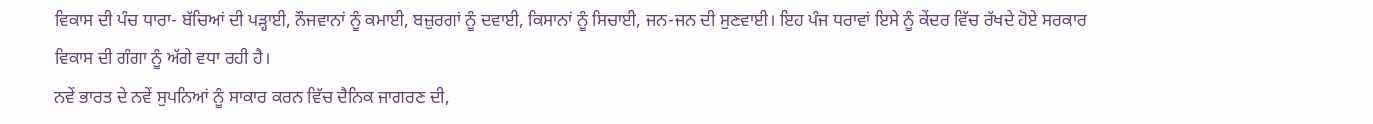ਵਿਕਾਸ ਦੀ ਪੰਚ ਧਾਰਾ- ਬੱਚਿਆਂ ਦੀ ਪੜ੍ਹਾਈ, ਨੌਜਵਾਨਾਂ ਨੂੰ ਕਮਾਈ, ਬਜ਼ੁਰਗਾਂ ਨੂੰ ਦਵਾਈ, ਕਿਸਾਨਾਂ ਨੂੰ ਸਿਚਾਈ, ਜਨ-ਜਨ ਦੀ ਸੁਣਵਾਈ। ਇਹ ਪੰਜ ਧਰਾਵਾਂ ਇਸੇ ਨੂੰ ਕੇਂਦਰ ਵਿੱਚ ਰੱਖਦੇ ਹੋਏ ਸਰਕਾਰ ਵਿਕਾਸ ਦੀ ਗੰਗਾ ਨੂੰ ਅੱਗੇ ਵਧਾ ਰਹੀ ਹੈ।
ਨਵੇਂ ਭਾਰਤ ਦੇ ਨਵੇਂ ਸੁਪਨਿਆਂ ਨੂੰ ਸਾਕਾਰ ਕਰਨ ਵਿੱਚ ਦੈਨਿਕ ਜਾਗਰਣ ਦੀ,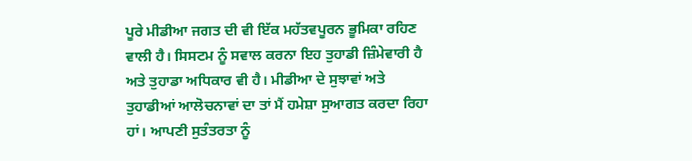ਪੂਰੇ ਮੀਡੀਆ ਜਗਤ ਦੀ ਵੀ ਇੱਕ ਮਹੱਤਵਪੂਰਨ ਭੂਮਿਕਾ ਰਹਿਣ ਵਾਲੀ ਹੈ। ਸਿਸਟਮ ਨੂੰ ਸਵਾਲ ਕਰਨਾ ਇਹ ਤੁਹਾਡੀ ਜ਼ਿੰਮੇਵਾਰੀ ਹੈ ਅਤੇ ਤੁਹਾਡਾ ਅਧਿਕਾਰ ਵੀ ਹੈ। ਮੀਡੀਆ ਦੇ ਸੁਝਾਵਾਂ ਅਤੇ ਤੁਹਾਡੀਆਂ ਆਲੋਚਨਾਵਾਂ ਦਾ ਤਾਂ ਮੈਂ ਹਮੇਸ਼ਾ ਸੁਆਗਤ ਕਰਦਾ ਰਿਹਾ ਹਾਂ। ਆਪਣੀ ਸੁਤੰਤਰਤਾ ਨੂੰ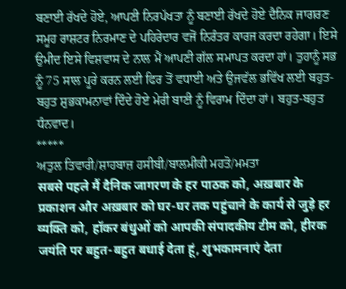ਬਣਾਈ ਰੱਖਦੇ ਹੋਏ, ਆਪਣੀ ਨਿਰਪੱਖਤਾ ਨੂੰ ਬਣਾਈ ਰੱਖਦੇ ਹੋਏ ਦੈਨਿਕ ਜਾਗਰਣ ਸਮੂਹ ਰਾਸ਼ਟਰ ਨਿਰਮਾਣ ਦੇ ਪਹਿਰੇਦਾਰ ਵਜੋਂ ਨਿਰੰਤਰ ਕਾਰਜ ਕਰਦਾ ਰਹੇਗਾ। ਇਸੇ ਉਮੀਦ ਇਸੇ ਵਿਸ਼ਵਾਸ ਦੇ ਨਾਲ ਮੈਂ ਆਪਣੀ ਗੱਲ ਸਮਾਪਤ ਕਰਦਾ ਹਾਂ। ਤੁਹਾਨੂੰ ਸਭ ਨੂੰ 75 ਸਾਲ ਪੂਰੇ ਕਰਨ ਲਈ ਫਿਰ ਤੋਂ ਵਧਾਈ ਅਤੇ ਉਜਵੱਲ ਭਵਿੱਖ ਲਈ ਬਹੁਤ-ਬਹੁਤ ਸ਼ੁਭਕਾਮਨਾਵਾਂ ਦਿੰਦੇ ਹੋਏ ਮੇਰੀ ਬਾਣੀ ਨੂੰ ਵਿਰਾਮ ਦਿੰਦਾ ਹਾਂ। ਬਹੁਤ-ਬਹੁਤ ਧੰਨਵਾਦ।
*****
ਅਤੁਲ ਤਿਵਾਰੀ/ਸ਼ਾਹਬਾਜ਼ ਹਸੀਬੀ/ਬਾਲਮੀਕੀ ਮਹਤੋ/ਮਮਤਾ
सबसे पहले मैं दैनिक जागरण के हर पाठक को, अख़बार के प्रकाशन और अख़बार को घर-घर तक पहुंचाने के कार्य से जुड़े हर व्यक्ति को, हॉकर बंधुओं को आपकी संपादकीय टीम को, हीरक जयंति पर बहुत-बहुत बधाई देता हूं, शुभकामनाएं देता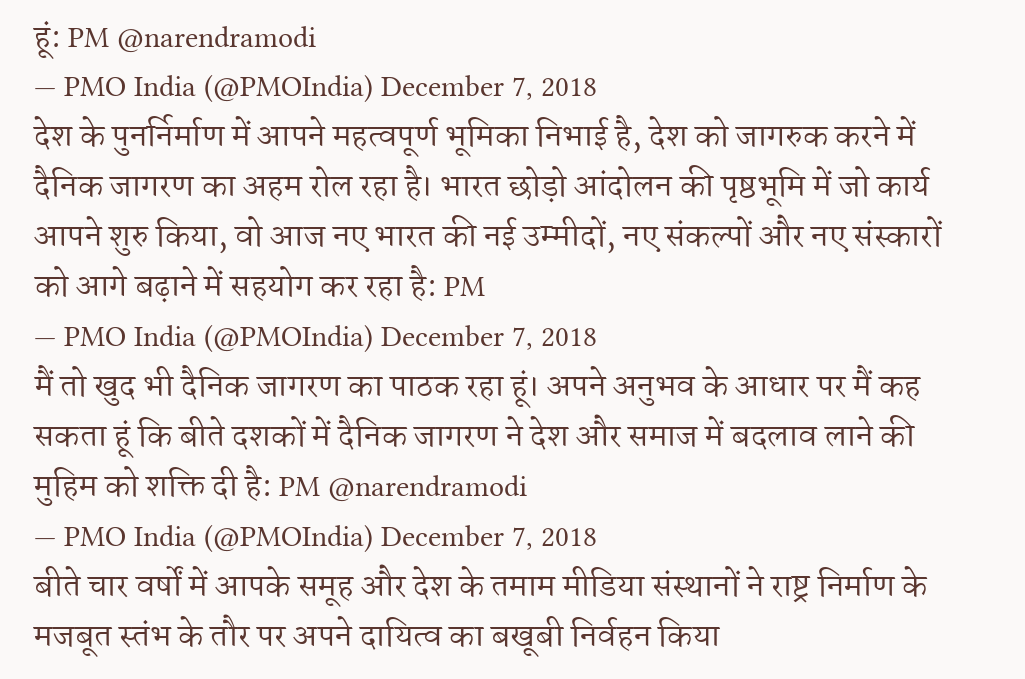हूं: PM @narendramodi
— PMO India (@PMOIndia) December 7, 2018
देश के पुनर्निर्माण में आपने महत्वपूर्ण भूमिका निभाई है, देश को जागरुक करने में दैनिक जागरण का अहम रोल रहा है। भारत छोड़ो आंदोलन की पृष्ठभूमि में जो कार्य आपने शुरु किया, वो आज नए भारत की नई उम्मीदों, नए संकल्पों और नए संस्कारों को आगे बढ़ाने में सहयोग कर रहा है: PM
— PMO India (@PMOIndia) December 7, 2018
मैं तो खुद भी दैनिक जागरण का पाठक रहा हूं। अपने अनुभव के आधार पर मैं कह सकता हूं कि बीते दशकों में दैनिक जागरण ने देश और समाज में बदलाव लाने की मुहिम को शक्ति दी है: PM @narendramodi
— PMO India (@PMOIndia) December 7, 2018
बीते चार वर्षों में आपके समूह और देश के तमाम मीडिया संस्थानों ने राष्ट्र निर्माण के मजबूत स्तंभ के तौर पर अपने दायित्व का बखूबी निर्वहन किया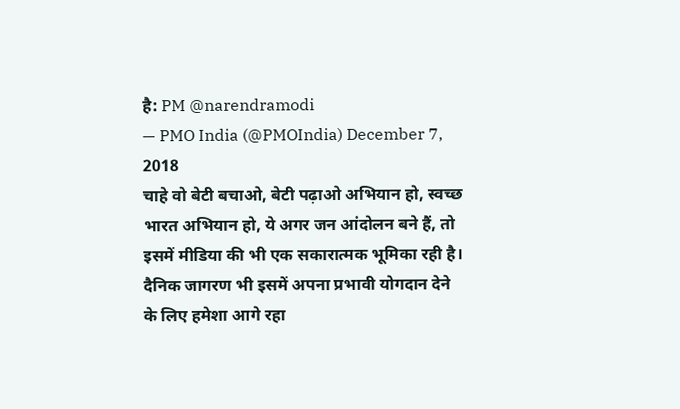है: PM @narendramodi
— PMO India (@PMOIndia) December 7, 2018
चाहे वो बेटी बचाओ, बेटी पढ़ाओ अभियान हो, स्वच्छ भारत अभियान हो, ये अगर जन आंदोलन बने हैं, तो इसमें मीडिया की भी एक सकारात्मक भूमिका रही है। दैनिक जागरण भी इसमें अपना प्रभावी योगदान देने के लिए हमेशा आगे रहा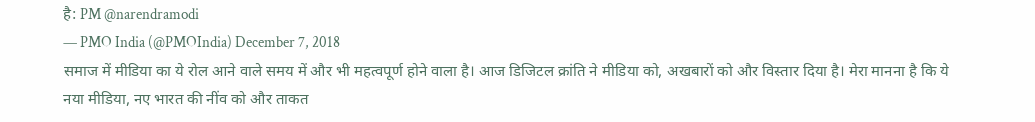है: PM @narendramodi
— PMO India (@PMOIndia) December 7, 2018
समाज में मीडिया का ये रोल आने वाले समय में और भी महत्वपूर्ण होने वाला है। आज डिजिटल क्रांति ने मीडिया को, अखबारों को और विस्तार दिया है। मेरा मानना है कि ये नया मीडिया, नए भारत की नींव को और ताकत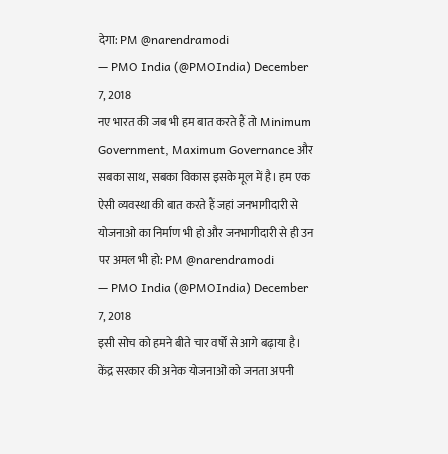देगा: PM @narendramodi
— PMO India (@PMOIndia) December 7, 2018
नए भारत की जब भी हम बात करते हैं तो Minimum Government, Maximum Governance और सबका साथ, सबका विकास इसके मूल में है। हम एक ऐसी व्यवस्था की बात करते हैं जहां जनभागीदारी से योजनाओ का निर्माण भी हो और जनभागीदारी से ही उन पर अमल भी हो: PM @narendramodi
— PMO India (@PMOIndia) December 7, 2018
इसी सोच को हमने बीते चार वर्षों से आगे बढ़ाया है। केंद्र सरकार की अनेक योजनाओं को जनता अपनी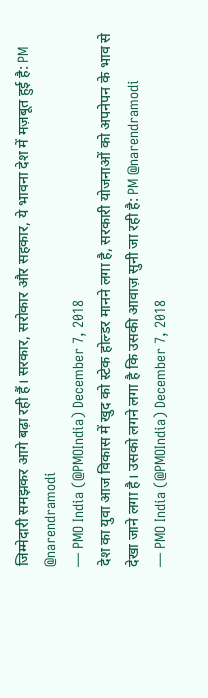जिम्मेदारी समझकर आगे बढ़ा रही हैं। सरकार, सरोकार और सहकार, ये भावना देश में मज़बूत हुई है: PM @narendramodi
— PMO India (@PMOIndia) December 7, 2018
देश का युवा आज विकास में खुद को स्टेक होल्डर मानने लगा है, सरकारी योजनाओं को अपनेपन के भाव से देखा जाने लगा है। उसको लगने लगा है कि उसकी आवाज़ सुनी जा रही है: PM @narendramodi
— PMO India (@PMOIndia) December 7, 2018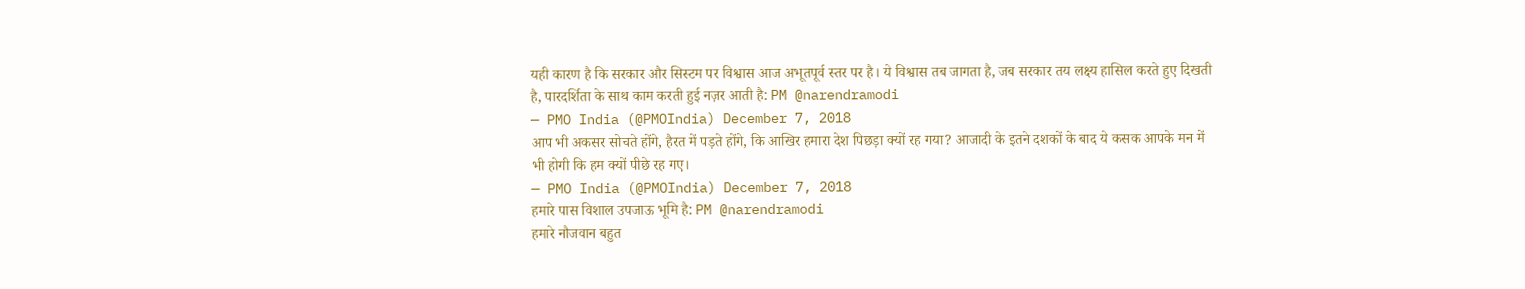यही कारण है कि सरकार और सिस्टम पर विश्वास आज अभूतपूर्व स्तर पर है। ये विश्वास तब जागता है, जब सरकार तय लक्ष्य हासिल करते हुए दिखती है, पारदर्शिता के साथ काम करती हुई नज़र आती है: PM @narendramodi
— PMO India (@PMOIndia) December 7, 2018
आप भी अकसर सोचते होंगे, हैरत में पड़ते होंगे, कि आखिर हमारा देश पिछड़ा क्यों रह गया? आजादी के इतने दशकों के बाद ये कसक आपके मन में भी होगी कि हम क्यों पीछे रह गए।
— PMO India (@PMOIndia) December 7, 2018
हमारे पास विशाल उपजाऊ भूमि है: PM @narendramodi
हमारे नौजवान बहुत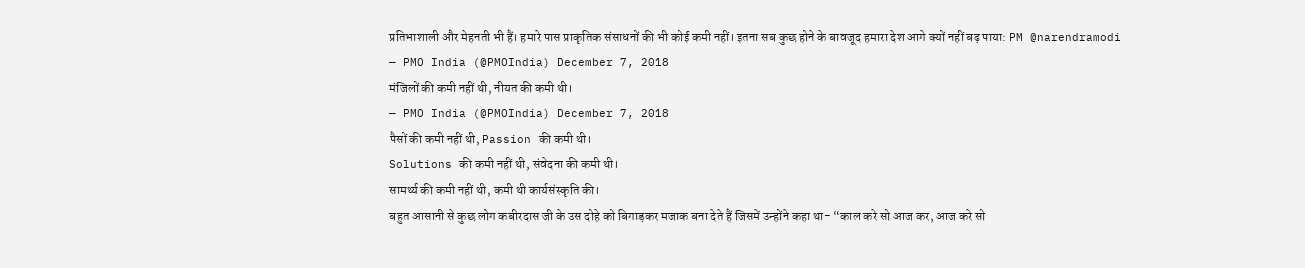प्रतिभाशाली और मेहनती भी हैं। हमारे पास प्राकृतिक संसाधनों की भी कोई कमी नहीं। इतना सब कुछ होने के बावजूद हमारा देश आगे क्यों नहीं बढ़ पाया: PM @narendramodi
— PMO India (@PMOIndia) December 7, 2018
मंजिलों की कमी नहीं थी, नीयत की कमी थी।
— PMO India (@PMOIndia) December 7, 2018
पैसों की कमी नहीं थी, Passion की कमी थी।
Solutions की कमी नहीं थी, संवेदना की कमी थी।
सामर्थ्य की कमी नहीं थी, कमी थी कार्यसंस्कृति की।
बहुत आसानी से कुछ लोग कबीरदास जी के उस दोहे को बिगाड़कर मजाक बना देते हैं जिसमें उन्होंने कहा था- “काल करे सो आज कर, आज करे सो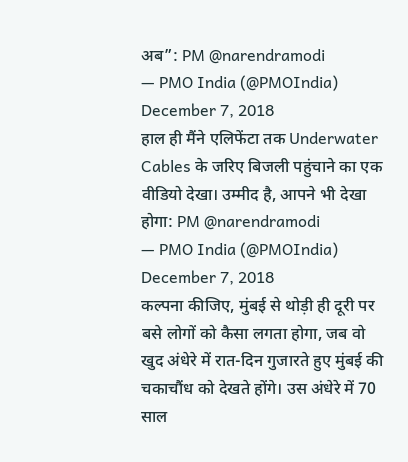अब”: PM @narendramodi
— PMO India (@PMOIndia) December 7, 2018
हाल ही मैंने एलिफेंटा तक Underwater Cables के जरिए बिजली पहुंचाने का एक वीडियो देखा। उम्मीद है, आपने भी देखा होगा: PM @narendramodi
— PMO India (@PMOIndia) December 7, 2018
कल्पना कीजिए, मुंबई से थोड़ी ही दूरी पर बसे लोगों को कैसा लगता होगा, जब वो खुद अंधेरे में रात-दिन गुजारते हुए मुंबई की चकाचौंध को देखते होंगे। उस अंधेरे में 70 साल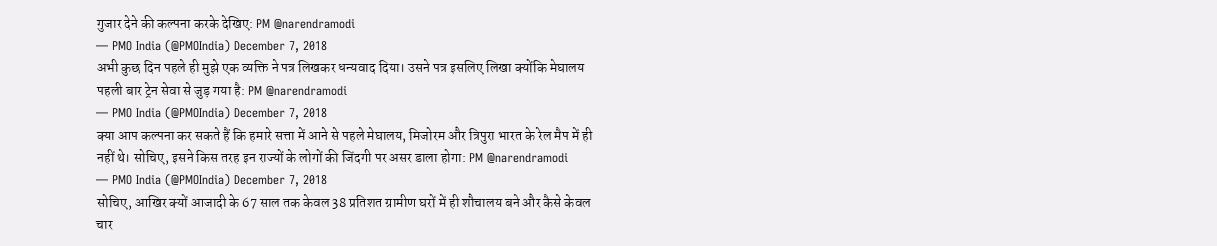गुजार देने की कल्पना करके देखिए: PM @narendramodi
— PMO India (@PMOIndia) December 7, 2018
अभी कुछ दिन पहले ही मुझे एक व्यक्ति ने पत्र लिखकर धन्यवाद दिया। उसने पत्र इसलिए लिखा क्योंकि मेघालय पहली बार ट्रेन सेवा से जुड़ गया है: PM @narendramodi
— PMO India (@PMOIndia) December 7, 2018
क्या आप कल्पना कर सकते हैं कि हमारे सत्ता में आने से पहले मेघालय, मिजोरम और त्रिपुरा भारत के रेल मैप में ही नहीं थे। सोचिए, इसने किस तरह इन राज्यों के लोगों की जिंदगी पर असर डाला होगा: PM @narendramodi
— PMO India (@PMOIndia) December 7, 2018
सोचिए, आखिर क्यों आजादी के 67 साल तक केवल 38 प्रतिशत ग्रामीण घरों में ही शौचालय बने और कैसे केवल चार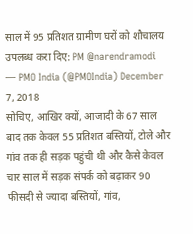साल में 95 प्रतिशत ग्रामीण घरों को शौचालय उपलब्ध करा दिए: PM @narendramodi
— PMO India (@PMOIndia) December 7, 2018
सोचिए, आखिर क्यों, आजादी के 67 साल बाद तक केवल 55 प्रतिशत बस्तियों, टोले और गांव तक ही सड़क पहुंची थी और कैसे केवल चार साल में सड़क संपर्क को बढ़ाकर 90 फीसदी से ज्यादा बस्तियों, गांव,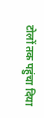टोलों तक पहुंचा दिया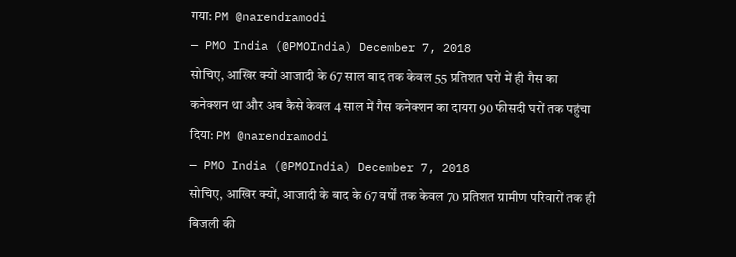गया: PM @narendramodi
— PMO India (@PMOIndia) December 7, 2018
सोचिए, आखिर क्यों आजादी के 67 साल बाद तक केवल 55 प्रतिशत घरों में ही गैस का कनेक्शन था और अब कैसे केवल 4 साल में गैस कनेक्शन का दायरा 90 फीसदी घरों तक पहुंचा दिया: PM @narendramodi
— PMO India (@PMOIndia) December 7, 2018
सोचिए, आखिर क्यों, आजादी के बाद के 67 वर्षों तक केवल 70 प्रतिशत ग्रामीण परिवारों तक ही बिजली की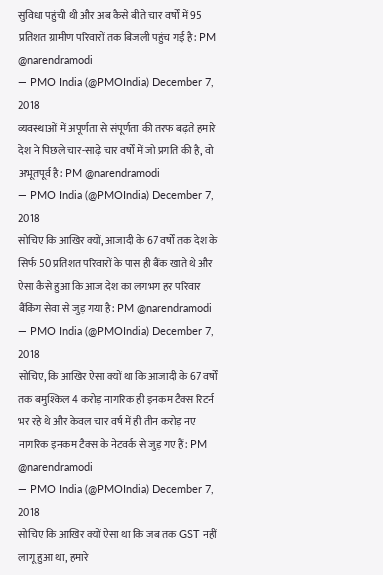सुविधा पहुंची थी और अब कैसे बीते चार वर्षों में 95 प्रतिशत ग्रामीण परिवारों तक बिजली पहुंच गई है: PM @narendramodi
— PMO India (@PMOIndia) December 7, 2018
व्यवस्थाओं में अपूर्णता से संपूर्णता की तरफ बढ़ते हमारे देश ने पिछले चार-साढ़े चार वर्षों में जो प्रगति की है, वो अभूतपूर्व है: PM @narendramodi
— PMO India (@PMOIndia) December 7, 2018
सोचिए कि आखिर क्यों, आजादी के 67 वर्षों तक देश के सिर्फ 50 प्रतिशत परिवारों के पास ही बैंक खाते थे और ऐसा कैसे हुआ कि आज देश का लगभग हर परिवार बैंकिंग सेवा से जुड़ गया है: PM @narendramodi
— PMO India (@PMOIndia) December 7, 2018
सोचिए, कि आखिर ऐसा क्यों था कि आजादी के 67 वर्षों तक बमुश्किल 4 करोड़ नागरिक ही इनकम टैक्स रिटर्न भर रहे थे और केवल चार वर्ष में ही तीन करोड़ नए नागरिक इनकम टैक्स के नेटवर्क से जुड़ गए हैं: PM @narendramodi
— PMO India (@PMOIndia) December 7, 2018
सोचिए कि आखिर क्यों ऐसा था कि जब तक GST नहीं लागू हुआ था, हमारे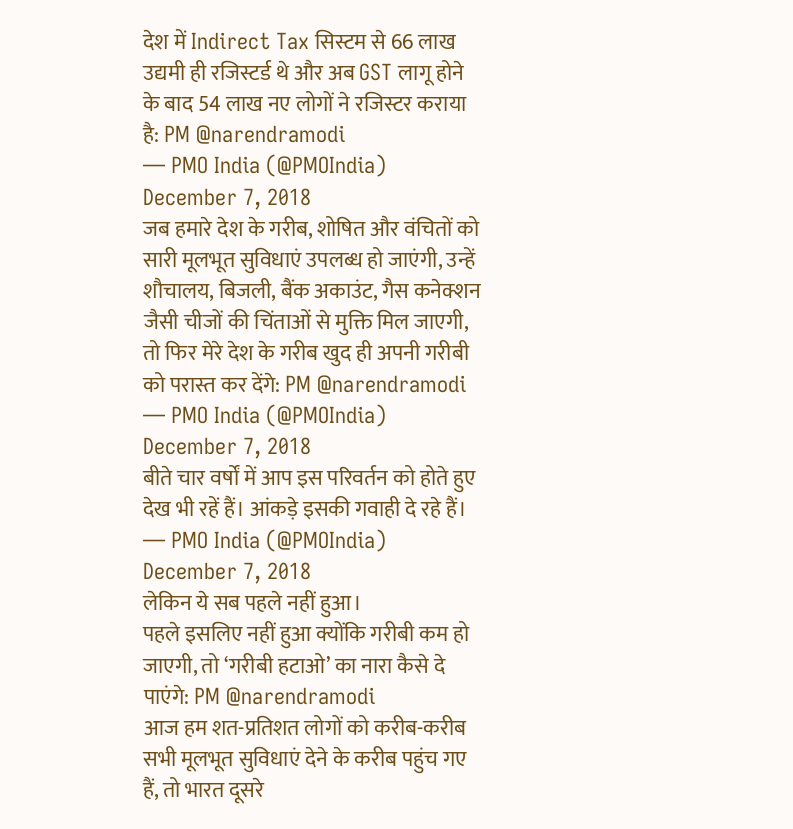देश में Indirect Tax सिस्टम से 66 लाख उद्यमी ही रजिस्टर्ड थे और अब GST लागू होने के बाद 54 लाख नए लोगों ने रजिस्टर कराया है: PM @narendramodi
— PMO India (@PMOIndia) December 7, 2018
जब हमारे देश के गरीब, शोषित और वंचितों को सारी मूलभूत सुविधाएं उपलब्ध हो जाएंगी, उन्हें शौचालय, बिजली, बैंक अकाउंट, गैस कनेक्शन जैसी चीजों की चिंताओं से मुक्ति मिल जाएगी, तो फिर मेरे देश के गरीब खुद ही अपनी गरीबी को परास्त कर देंगे: PM @narendramodi
— PMO India (@PMOIndia) December 7, 2018
बीते चार वर्षों में आप इस परिवर्तन को होते हुए देख भी रहें हैं। आंकड़े इसकी गवाही दे रहे हैं।
— PMO India (@PMOIndia) December 7, 2018
लेकिन ये सब पहले नहीं हुआ।
पहले इसलिए नहीं हुआ क्योंकि गरीबी कम हो जाएगी, तो ‘गरीबी हटाओ’ का नारा कैसे दे पाएंगे: PM @narendramodi
आज हम शत-प्रतिशत लोगों को करीब-करीब सभी मूलभूत सुविधाएं देने के करीब पहुंच गए हैं, तो भारत दूसरे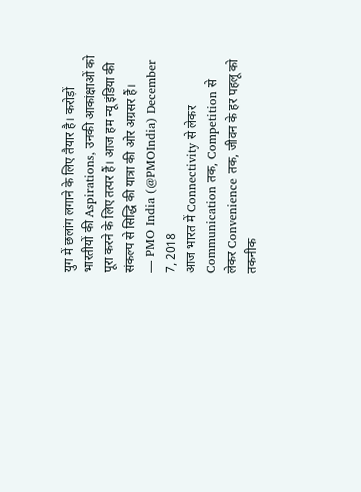युग में छलांग लगाने के लिए तैयार है। करोड़ों भारतीयों की Aspirations, उनकी आकांक्षाओं को पूरा करने के लिए तत्पर हैं। आज हम न्यू इंडिया की संकल्प से सिद्धि की यात्रा की ओर अग्रसर हैं।
— PMO India (@PMOIndia) December 7, 2018
आज भारत में Connectivity से लेकर Communication तक, Competition से लेकर Convenience तक, जीवन के हर पहलू को तकनीक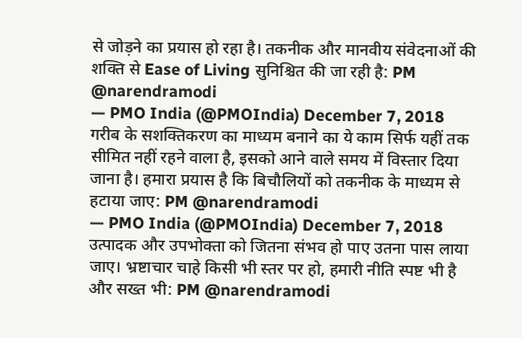से जोड़ने का प्रयास हो रहा है। तकनीक और मानवीय संवेदनाओं की शक्ति से Ease of Living सुनिश्चित की जा रही है: PM @narendramodi
— PMO India (@PMOIndia) December 7, 2018
गरीब के सशक्तिकरण का माध्यम बनाने का ये काम सिर्फ यहीं तक सीमित नहीं रहने वाला है, इसको आने वाले समय में विस्तार दिया जाना है। हमारा प्रयास है कि बिचौलियों को तकनीक के माध्यम से हटाया जाए: PM @narendramodi
— PMO India (@PMOIndia) December 7, 2018
उत्पादक और उपभोक्ता को जितना संभव हो पाए उतना पास लाया जाए। भ्रष्टाचार चाहे किसी भी स्तर पर हो, हमारी नीति स्पष्ट भी है और सख्त भी: PM @narendramodi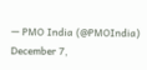— PMO India (@PMOIndia) December 7,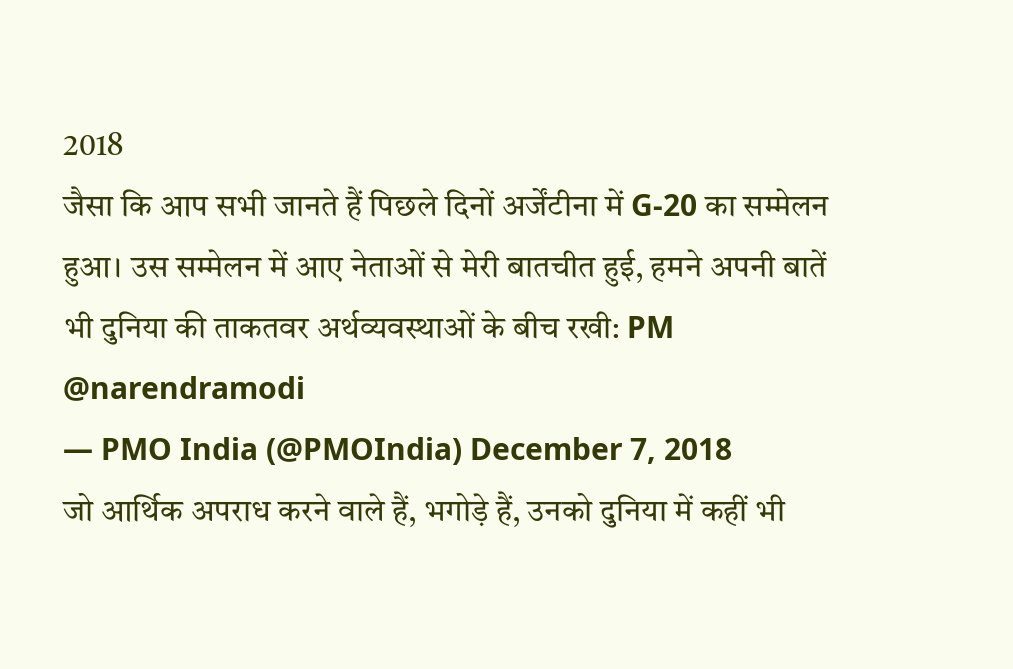2018
जैसा कि आप सभी जानते हैं पिछले दिनों अर्जेंटीना में G-20 का सम्मेलन हुआ। उस सम्मेलन में आए नेताओं से मेरी बातचीत हुई, हमने अपनी बातें भी दुनिया की ताकतवर अर्थव्यवस्थाओं के बीच रखी: PM @narendramodi
— PMO India (@PMOIndia) December 7, 2018
जो आर्थिक अपराध करने वाले हैं, भगोड़े हैं, उनको दुनिया में कहीं भी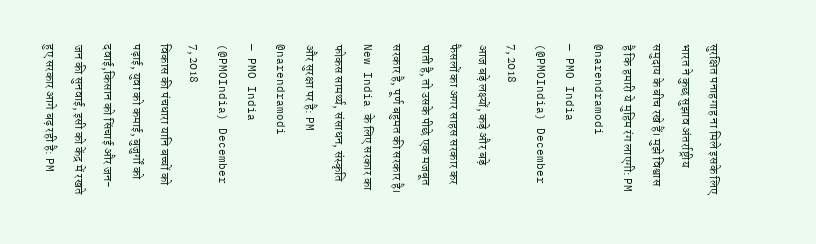सुरक्षित पनाहगाह ना मिले इसके लिए भारत ने कुछ सुझाव अंतर्राष्ट्रीय समुदाय के बीच रखे हैं। मुझे विश्वास है कि हमारी ये मुहिम रंग लाएगी: PM @narendramodi
— PMO India (@PMOIndia) December 7, 2018
आज बड़े लक्ष्यों, कड़े और बड़े फैसलों का अगर साहस सरकार कर पाती है, तो उसके पीछे एक मजबूत सरकार है, पूर्ण बहुमत की सरकार है। New India के लिए सरकार का फोकस सामर्थ्य, संसाधन, संस्कृति और सुरक्षा पर है: PM @narendramodi
— PMO India (@PMOIndia) December 7, 2018
विकास की पंचधारा यानि बच्चों को पढ़ाई, युवा को कमाई, बुजुर्गों को दवाई,किसान को सिंचाई और जन-जन की सुनवाई, इसी को केंद्र में रखते हुए सरकार आगे बढ़ रही है: PM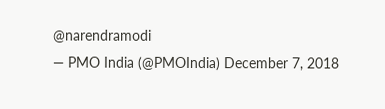@narendramodi
— PMO India (@PMOIndia) December 7, 2018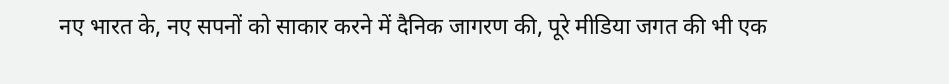नए भारत के, नए सपनों को साकार करने में दैनिक जागरण की, पूरे मीडिया जगत की भी एक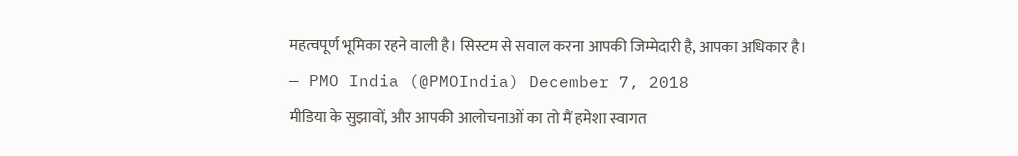महत्वपूर्ण भूमिका रहने वाली है। सिस्टम से सवाल करना आपकी जिम्मेदारी है, आपका अधिकार है।
— PMO India (@PMOIndia) December 7, 2018
मीडिया के सुझावों, और आपकी आलोचनाओं का तो मैं हमेशा स्वागत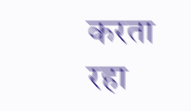करता रहा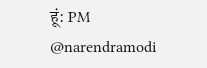हूं: PM @narendramodi